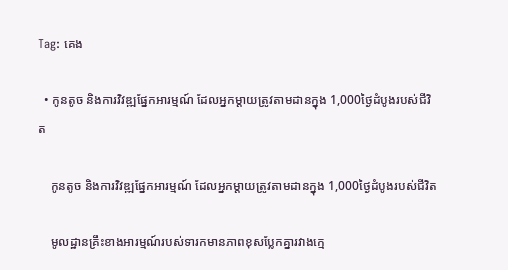Tag: គេង

  • កូនតូច និងការវិវឌ្ឍផ្នែកអារម្មណ៍ ដែលអ្នកម្ដាយត្រូវតាមដានក្នុង 1,000ថ្ងៃដំបូងរបស់ជីវិត

    កូនតូច និងការវិវឌ្ឍផ្នែកអារម្មណ៍ ដែលអ្នកម្ដាយត្រូវតាមដានក្នុង 1,000ថ្ងៃដំបូងរបស់ជីវិត

    មូលដ្ឋានគ្រឹះខាងអារម្មណ៍របស់ទារកមានភាពខុសប្លែកគ្នារវាងក្មេ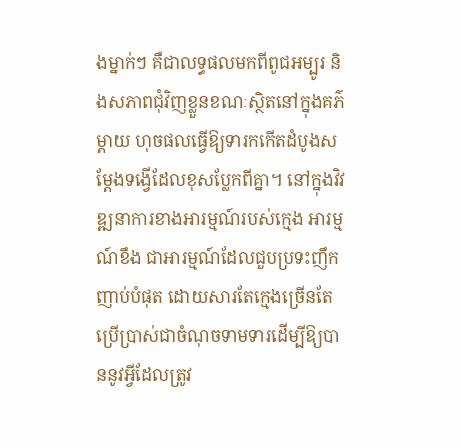ងម្នាក់ៗ គឺជាលទ្ធផលមកពីពូជអម្បូរ និងសភាពជុំវិញខ្លួនខណៈស្ថិតនៅក្នុងគភ៌ម្ដាយ ហុចផលធ្វើឱ្យទារកកើតដំបូងសម្ដែងទង្វើដែលខុសប្លែកពីគ្នា។ នៅក្នុងវិវឌ្ឍនាការខាងអារម្មណ៍របស់ក្មេង អារម្មណ៍ខឹង ជាអារម្មណ៍ដែលជួបប្រទះញឹកញាប់បំផុត ដោយសារតែក្មេងច្រើនតែប្រើប្រាស់ជាចំណុចទាមទារដើម្បីឱ្យបាននូវអ្វីដែលត្រូវ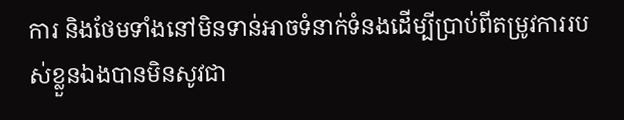ការ និងថែមទាំងនៅមិនទាន់អាចទំនាក់ទំនងដើម្បីប្រាប់ពីតម្រូវការរបស់ខ្លួនឯងបានមិនសូវជា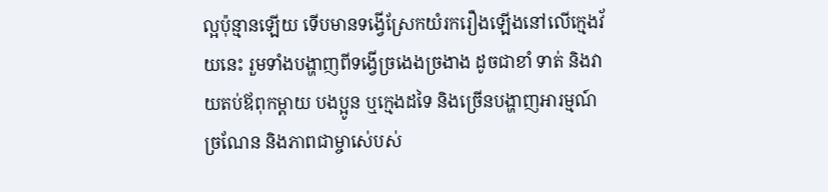ល្អប៉ុន្មានឡើយ ទើបមានទង្វើស្រែកយំរករឿងឡើងនៅលើក្មេងវ័យនេះ រួមទាំងបង្ហាញពីទង្វើច្រងេងច្រងាង ដូចជាខាំ ទាត់ និងវាយតប់ឪពុកម្ដាយ បងប្អូន ឬក្មេងដទៃ និងច្រើនបង្ហាញអារម្មណ៍ច្រណែន និងភាពជាម្ចាស់េបស់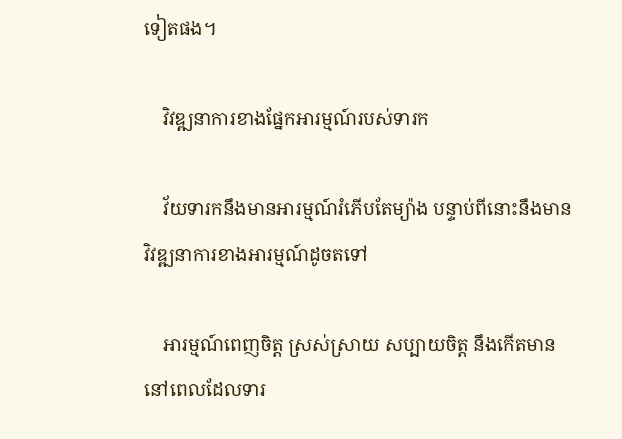ទៀតផង។

    វិវឌ្ឍនាការខាងផ្នែកអារម្មណ៍របស់ទារក

    វ័យទារកនឹងមានអារម្មណ៍រំភើបតែម្យ៉ាង បន្ទាប់ពីនោះនឹងមានវិវឌ្ឍនាការខាងអារម្មណ៍ដូចតទៅ

    អារម្មណ៍ពេញចិត្ត ស្រស់ស្រាយ សប្បាយចិត្ត នឹងកើតមាននៅពេលដែលទារ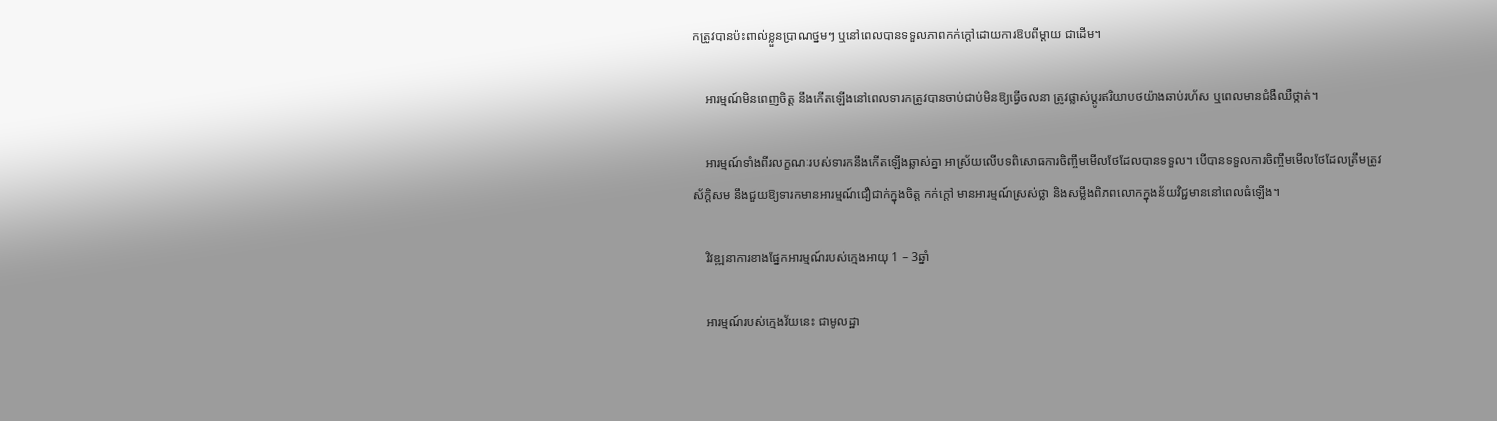កត្រូវបានប៉ះពាល់ខ្លួនប្រាណថ្នមៗ ឬនៅពេលបានទទួលភាពកក់ក្ដៅដោយការឱបពីម្ដាយ ជាដើម។

    អារម្មណ៍មិនពេញចិត្ត នឹងកើតឡើងនៅពេលទារកត្រូវបានចាប់ជាប់មិនឱ្យធ្វើចលនា ត្រូវផ្លាស់ប្ដូរឥរិយាបថយ៉ាងឆាប់រហ័ស ឬពេលមានជំងឺឈឺថ្កាត់។

    អារម្មណ៍ទាំងពីរលក្ខណៈរបស់ទារកនឹងកើតឡើងឆ្លាស់គ្នា អាស្រ័យលើបទពិសោធការចិញ្ចឹមមើលថែដែលបានទទួល។ បើបានទទួលការចិញ្ចឹមមើលថែដែលត្រឹមត្រូវស័ក្តិសម នឹងជួយឱ្យទារកមានអារម្មណ៍ជឿជាក់ក្នុងចិត្ត កក់ក្ដៅ មានអារម្មណ៍ស្រស់ថ្លា និងសម្លឹងពិភពលោកក្នុងន័យវិជ្ជមាននៅពេលធំឡើង។

    វិវឌ្ឍនាការខាងផ្នែកអារម្មណ៍របស់ក្មេងអាយុ 1 – 3ឆ្នាំ

    អារម្មណ៍របស់ក្មេងវ័យនេះ ជាមូលដ្ឋា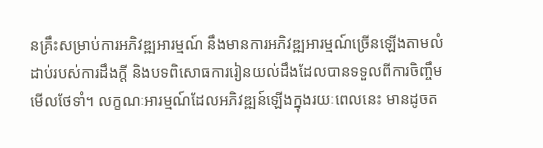នគ្រឹះសម្រាប់ការអភិវឌ្ឍអារម្មណ៍ នឹងមានការអភិវឌ្ឍអារម្មណ៍ច្រើនឡើងតាមលំដាប់របស់ការដឹងក្ដី និងបទពិសោធការរៀនយល់ដឹងដែលបានទទួលពីការចិញ្ចឹមមើលថែទាំ។ លក្ខណៈអារម្មណ៍ដែលអភិវឌ្ឍន៍ឡើងក្នុងរយៈពេលនេះ មានដូចត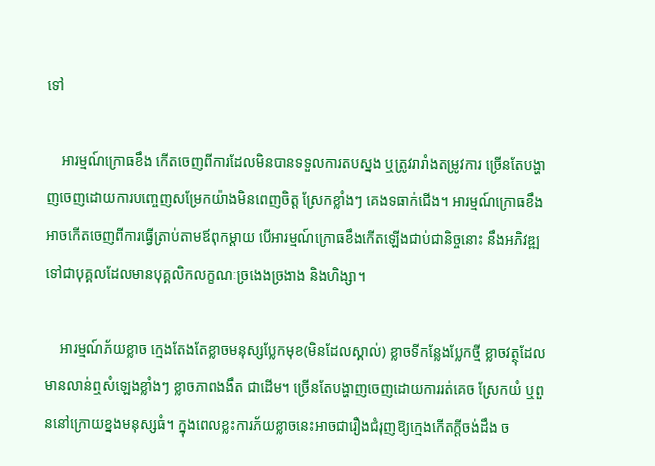ទៅ

    អារម្មណ៍ក្រោធខឹង កើតចេញពីការដែលមិនបានទទួលការតបស្នង ឬត្រូវរារាំងតម្រូវការ ច្រើនតែបង្ហាញចេញដោយការបញ្ចេញសម្រែកយ៉ាងមិនពេញចិត្ត ស្រែកខ្លាំងៗ គេងទធាក់ជើង។ អារម្មណ៍ក្រោធខឹងអាចកើតចេញពីការធ្វើត្រាប់តាមឪពុកម្ដាយ បើអារម្មណ៍ក្រោធខឹងកើតឡើងជាប់ជានិច្ចនោះ នឹងអភិវឌ្ឍទៅជាបុគ្គលដែលមានបុគ្គលិកលក្ខណៈច្រងេងច្រងាង និងហិង្សា។

    អារម្មណ៍ភ័យខ្លាច ក្មេងតែងតែខ្លាចមនុស្សប្លែកមុខ(មិនដែលស្គាល់) ខ្លាចទីកន្លែងប្លែកថ្មី ខ្លាចវត្ថុដែលមានលាន់ឮសំឡេងខ្លាំងៗ ខ្លាចភាពងងឹត ជាដើម។ ច្រើនតែបង្ហាញចេញដោយការរត់គេច ស្រែកយំ ឬពួននៅក្រោយខ្នងមនុស្សធំ។ ក្នុងពេលខ្លះការភ័យខ្លាចនេះអាចជារឿងជំរុញឱ្យក្មេងកើតក្ដីចង់ដឹង ច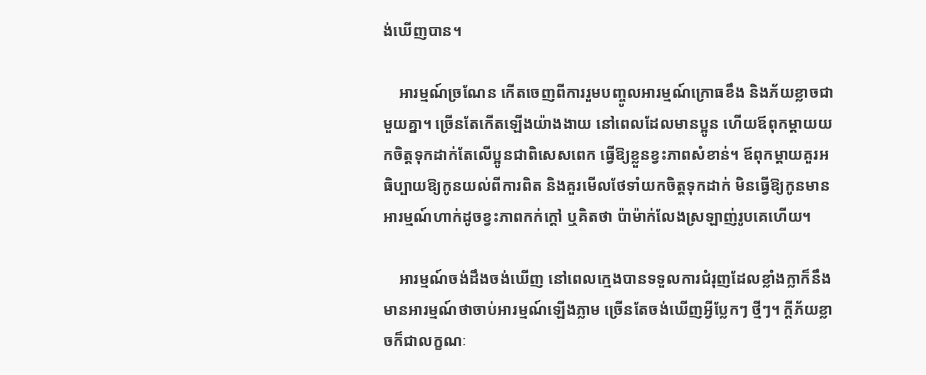ង់ឃើញបាន។

    អារម្មណ៍ច្រណែន កើតចេញពីការរួមបញ្ចូលអារម្មណ៍ក្រោធខឹង និងភ័យខ្លាចជាមួយគ្នា។ ច្រើនតែកើតឡើងយ៉ាងងាយ នៅពេលដែលមានប្អូន ហើយឪពុកម្ដាយយកចិត្តទុកដាក់តែលើប្អូនជាពិសេសពេក ធ្វើឱ្យខ្លួនខ្វះភាពសំខាន់។ ឪពុកម្ដាយគួរអធិប្បាយឱ្យកូនយល់ពីការពិត និងគួរមើលថែទាំយកចិត្តទុកដាក់ មិនធ្វើឱ្យកូនមានអារម្មណ៍ហាក់ដូចខ្វះភាពកក់ក្ដៅ ឬគិតថា ប៉ាម៉ាក់លែងស្រឡាញ់រូបគេហើយ។

    អារម្មណ៍ចង់ដឹងចង់ឃើញ នៅពេលក្មេងបានទទួលការជំរុញដែលខ្លាំងក្លាក៏នឹងមានអារម្មណ៍ថាចាប់អារម្មណ៍ឡើងភ្លាម ច្រើនតែចង់ឃើញអ្វីប្លែកៗ ថ្មីៗ។ ក្ដីភ័យខ្លាចក៏ជាលក្ខណៈ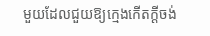មួយដែលជួយឱ្យក្មេងកើតក្ដីចង់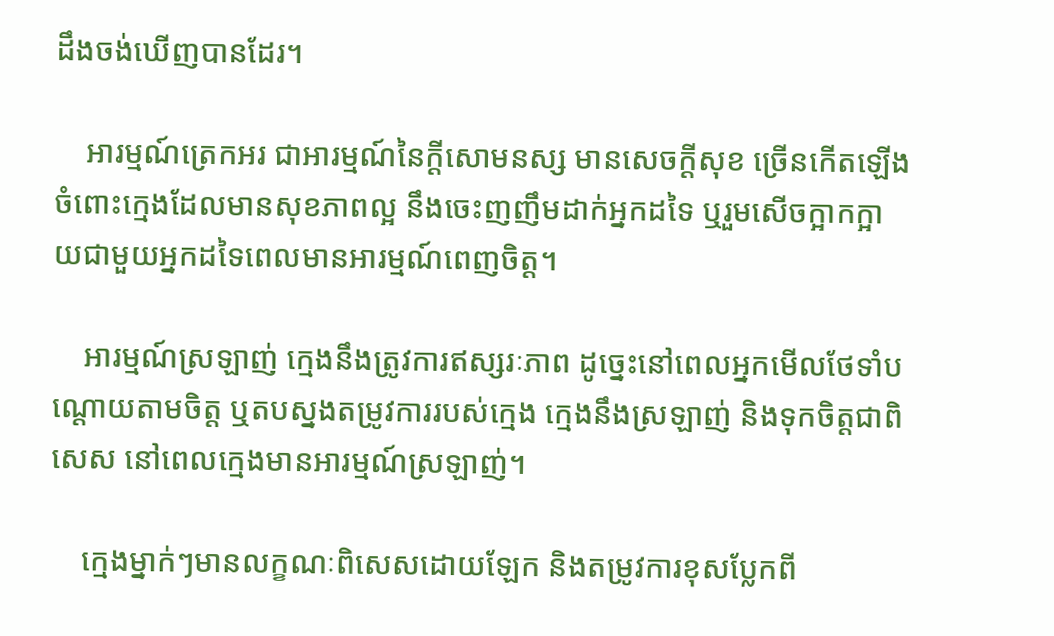ដឹងចង់ឃើញបានដែរ។

    អារម្មណ៍ត្រេកអរ ជាអារម្មណ៍នៃក្ដីសោមនស្ស មានសេចក្ដីសុខ ច្រើនកើតឡើងចំពោះក្មេងដែលមានសុខភាពល្អ នឹងចេះញញឹមដាក់អ្នកដទៃ ឬរួមសើចក្អាកក្អាយជាមួយអ្នកដទៃពេលមានអារម្មណ៍ពេញចិត្ត។

    អារម្មណ៍ស្រឡាញ់ ក្មេងនឹងត្រូវការឥស្សរៈភាព ដូច្នេះនៅពេលអ្នកមើលថែទាំបណ្ដោយតាមចិត្ត ឬតបស្នងតម្រូវការរបស់ក្មេង ក្មេងនឹងស្រឡាញ់ និងទុកចិត្តជាពិសេស នៅពេលក្មេងមានអារម្មណ៍ស្រឡាញ់។

    ក្មេងម្នាក់ៗមានលក្ខណៈពិសេសដោយឡែក និងតម្រូវការខុសប្លែកពី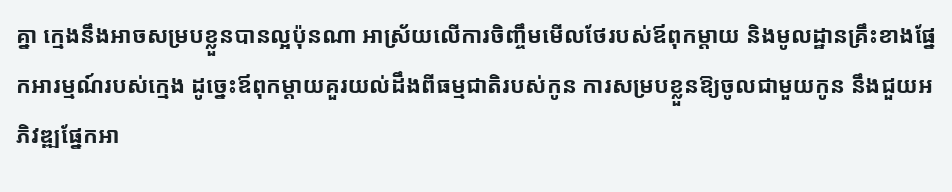គ្នា ក្មេងនឹងអាចសម្របខ្លួនបានល្អប៉ុនណា អាស្រ័យលើការចិញ្ចឹមមើលថែរបស់ឪពុកម្ដាយ និងមូលដ្ឋានគ្រឹះខាងផ្នែកអារម្មណ៍របស់ក្មេង ដូច្នេះឪពុកម្ដាយគួរយល់ដឹងពីធម្មជាតិរបស់កូន ការសម្របខ្លួនឱ្យចូលជាមួយកូន នឹងជួយអភិវឌ្ឍផ្នែកអា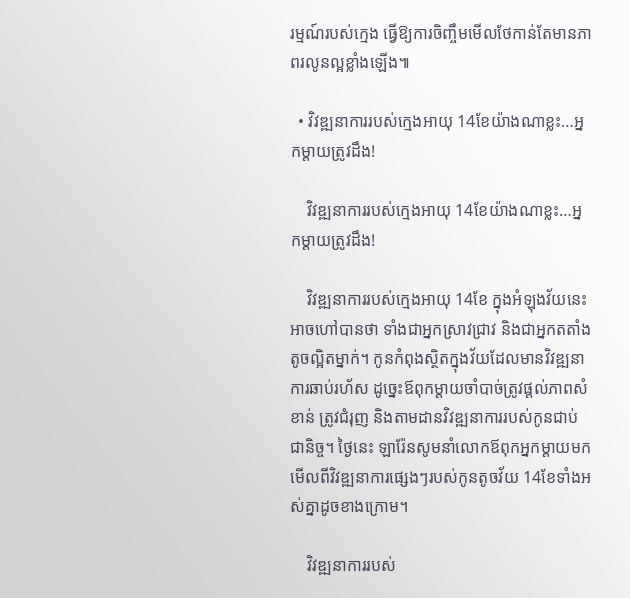រម្មណ៍របស់ក្មេង ធ្វើឱ្យការចិញ្ចឹមមើលថែកាន់តែមានភាពរលូនល្អខ្លាំងឡើង៕

  • វិវឌ្ឍនាការរបស់ក្មេងអាយុ 14ខែយ៉ាងណាខ្លះ…អ្នកម្ដាយត្រូវដឹង!

    វិវឌ្ឍនាការរបស់ក្មេងអាយុ 14ខែយ៉ាងណាខ្លះ…អ្នកម្ដាយត្រូវដឹង!

    វិវឌ្ឍនាការរបស់ក្មេងអាយុ 14ខែ ក្នុងអំឡុងវ័យនេះ អាចហៅបានថា ទាំងជាអ្នកស្រាវជ្រាវ និងជាអ្នកតតាំងតូចល្អិតម្នាក់។ កូនកំពុងស្ថិតក្នុងវ័យដែលមានវិវឌ្ឍនាការឆាប់រហ័ស ដូច្នេះឪពុកម្ដាយចាំបាច់ត្រូវផ្ដល់ភាពសំខាន់ ត្រូវជំរុញ និងតាមដានវិវឌ្ឍនាការរបស់កូនជាប់ជានិច្ច។ ថ្ងៃនេះ ឡារ៉ែនសូមនាំលោកឪពុកអ្នកម្ដាយមកមើលពីវិវឌ្ឍនាការផ្សេងៗរបស់កូនតូចវ័យ 14ខែទាំងអស់គ្នាដូចខាងក្រោម។

    វិវឌ្ឍនាការរបស់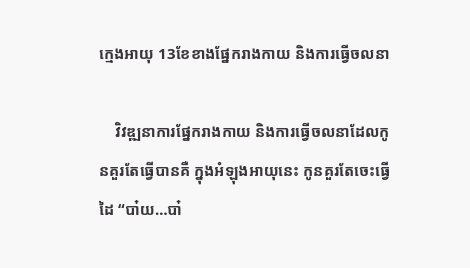ក្មេងអាយុ 13ខែខាងផ្នែករាងកាយ និងការធ្វើចលនា

    វិវឌ្ឍនាការផ្នែករាងកាយ និងការធ្វើចលនាដែលកូនគួរតែធ្វើបានគឺ ក្នុងអំឡុងអាយុនេះ កូនគួរតែចេះធ្វើដៃ “បា៎យ…បា៎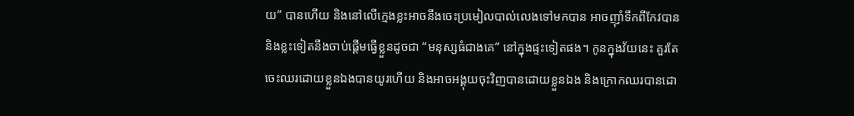យ” បានហើយ និងនៅលើក្មេងខ្លះអាចនឹងចេះប្រមៀលបាល់លេងទៅមកបាន អាចញ៉ាំទឹកពីកែវបាន និងខ្លះទៀតនឹងចាប់ផ្ដើមធ្វើខ្លួនដូចជា “មនុស្សធំជាងគេ” នៅក្នុងផ្ទះទៀតផង។ កូនក្នុងវ័យនេះ គួរតែចេះឈរដោយខ្លួនឯងបានយូរហើយ និងអាចអង្គុយចុះវិញបានដោយខ្លួនឯង និងក្រោកឈរបានដោ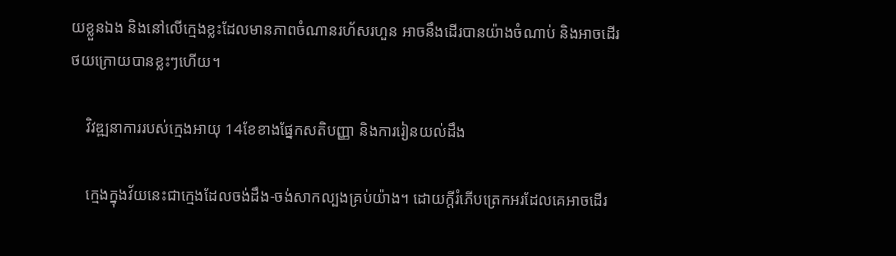យខ្លួនឯង និងនៅលើក្មេងខ្លះដែលមានភាពចំណានរហ័សរហួន អាចនឹងដើរបានយ៉ាងចំណាប់ និងអាចដើរថយក្រោយបានខ្លះៗហើយ។

    វិវឌ្ឍនាការរបស់ក្មេងអាយុ 14ខែខាងផ្នែកសតិបញ្ញា និងការរៀនយល់ដឹង

    ក្មេងក្នុងវ័យនេះជាក្មេងដែលចង់ដឹង-ចង់សាកល្បងគ្រប់យ៉ាង។ ដោយក្ដីរំភើបត្រេកអរដែលគេអាចដើរ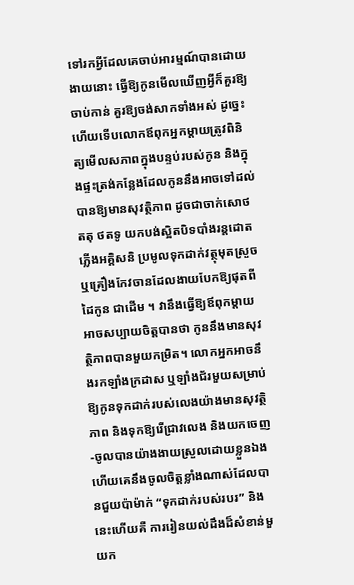ទៅរកអ្វីដែលគេចាប់អារម្មណ៍បានដោយងាយនោះ ធ្វើឱ្យកូនមើលឃើញអ្វីក៏គួរឱ្យចាប់កាន់ គួរឱ្យចង់សាកទាំងអស់ ដូច្នេះហើយទើបលោកឪពុកអ្នកម្ដាយត្រូវពិនិត្យមើលសភាពក្នុងបន្ទប់របស់កូន និងក្នុងផ្ទះត្រង់កន្លែងដែលកូននឹងអាចទៅដល់បានឱ្យមានសុវត្ថិភាព ដូចជាចាក់សោថតតុ ថតទូ យកបង់ស្អិតបិទបាំងរន្តដោតភ្លើងអគ្គិសនិ ប្រមូលទុកដាក់វត្ថុមុតស្រួច ឬគ្រឿងកែវចានដែលងាយបែកឱ្យផុតពីដៃកូន ជាដើម ។ វានឹងធ្វើឱ្យឪពុកម្ដាយអាចសប្បាយចិត្តបានថា កូននឹងមានសុវត្ថិភាពបានមួយកម្រិត។ លោកអ្នកអាចនឹងរកឡាំងក្រដាស ឬឡាំងជ័រមួយសម្រាប់ឱ្យកូនទុកដាក់របស់លេងយ៉ាងមានសុវត្ថិភាព និងទុកឱ្យរើជ្រាវលេង និងយកចេញ-ចូលបានយ៉ាងងាយស្រួលដោយខ្លួនឯង ហើយគេនឹងចូលចិត្តខ្លាំងណាស់ដែលបានជួយប៉ាម៉ាក់ “ទុកដាក់របស់របរ” និងនេះហើយគឺ ការរៀនយល់ដឹងដ៏សំខាន់មួយក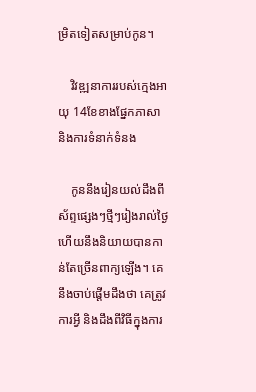ម្រិតទៀតសម្រាប់កូន។

    វិវឌ្ឍនាការរបស់ក្មេងអាយុ 14ខែខាងផ្នែកភាសា និងការទំនាក់ទំនង

    កូននឹងរៀនយល់ដឹងពីស័ព្ទផ្សេងៗថ្មីៗរៀងរាល់ថ្ងៃ ហើយនឹងនិយាយបានកាន់តែច្រើនពាក្យឡើង។ គេនឹងចាប់ផ្ដើមដឹងថា គេត្រូវការអ្វី និងដឹងពីវិធីក្នុងការ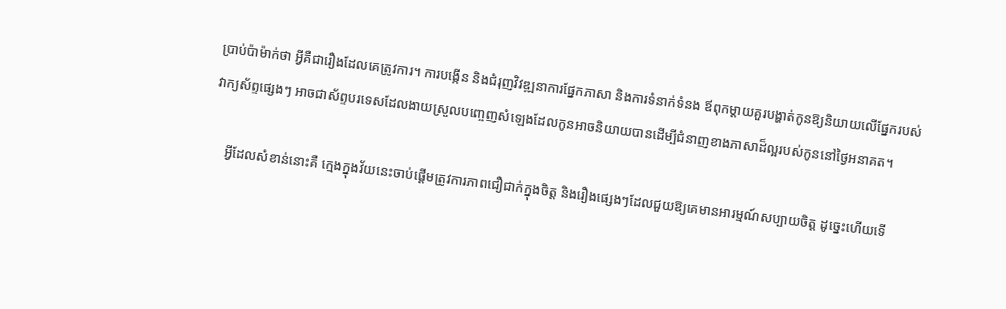ប្រាប់ប៉ាម៉ាក់ថា អ្វីគឺជារឿងដែលគេត្រូវការ។ ការបង្កើន និងជំរុញវិវឌ្ឍនាការផ្នែកភាសា និងការទំនាក់ទំនង ឪពុកម្ដាយគួរបង្ហាត់កូនឱ្យនិយាយលើផ្នែករបស់វាក្យស័ព្ទផ្សេងៗ អាចជាស័ព្ទបរទេសដែលងាយស្រួលបញ្ចេញសំឡេងដែលកូនអាចនិយាយបានដើម្បីជំនាញខាងភាសាដ៏ល្អរបស់កូននៅថ្ងៃអនាគត។

    អ្វីដែលសំខាន់នោះគឺ ក្មេងក្នុងវ័យនេះចាប់ផ្ដើមត្រូវការភាពជឿជាក់ក្នុងចិត្ត និងរឿងផ្សេងៗដែលជួយឱ្យគេមានអារម្មណ៍សប្បាយចិត្ត ដូច្នេះហើយទើ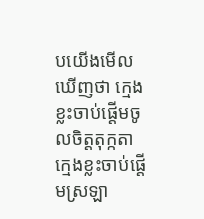បយើងមើលឃើញថា ក្មេងខ្លះចាប់ផ្ដើមចូលចិត្តតុក្កតា ក្មេងខ្លះចាប់ផ្ដើមស្រឡា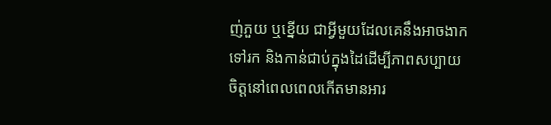ញ់ភួយ ឬខ្នើយ ជាអ្វីមួយដែលគេនឹងអាចងាកទៅរក និងកាន់ជាប់ក្នុងដៃដើម្បីភាពសប្បាយចិត្តនៅពេលពេលកើតមានអារ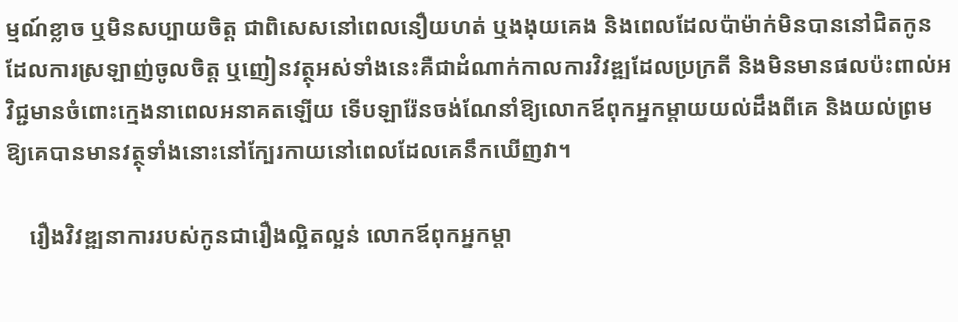ម្មណ៍ខ្លាច ឬមិនសប្បាយចិត្ត ជាពិសេសនៅពេលនឿយហត់ ឬងងុយគេង និងពេលដែលប៉ាម៉ាក់មិនបាននៅជិតកូន ដែលការស្រឡាញ់ចូលចិត្ត ឬញៀនវត្ថុអស់ទាំងនេះគឺជាដំណាក់កាលការវិវឌ្ឍដែលប្រក្រតី និងមិនមានផលប៉ះពាល់អវិជ្ជមានចំពោះក្មេងនាពេលអនាគតឡើយ ទើបឡារ៉ែនចង់ណែនាំឱ្យលោកឪពុកអ្នកម្ដាយយល់ដឹងពីគេ និងយល់ព្រមឱ្យគេបានមានវត្ថុទាំងនោះនៅក្បែរកាយនៅពេលដែលគេនឹកឃើញវា។

    រឿងវិវឌ្ឍនាការរបស់កូនជារឿងល្អិតល្អន់ លោកឪពុកអ្នកម្ដា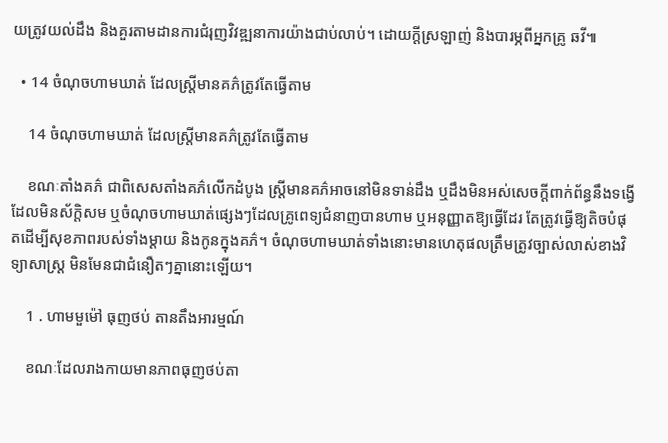យត្រូវយល់ដឹង និងគួរតាមដានការជំរុញវិវឌ្ឍនាការយ៉ាងជាប់លាប់។ ដោយក្ដីស្រឡាញ់ និងបារម្ភពីអ្នកគ្រូ ឆវី៕

  • 14 ចំណុចហាមឃាត់ ដែលស្រ្តីមានគភ៌ត្រូវតែធ្វើតាម

    14 ចំណុចហាមឃាត់ ដែលស្រ្តីមានគភ៌ត្រូវតែធ្វើតាម

    ខណៈតាំងគភ៌ ជាពិសេសតាំងគភ៌លើកដំបូង ស្រ្តីមានគភ៌អាចនៅមិនទាន់ដឹង ឬដឹងមិនអស់សេចក្ដីពាក់ព័ន្ធនឹងទង្វើដែលមិនស័ក្តិសម ឬចំណុចហាមឃាត់ផ្សេងៗដែលគ្រូពេទ្យជំនាញបានហាម ឬអនុញ្ញាតឱ្យធ្វើដែរ តែត្រូវធ្វើឱ្យតិចបំផុតដើម្បីសុខភាពរបស់ទាំងម្ដាយ និងកូនក្នុងគភ៌។ ចំណុចហាមឃាត់ទាំងនោះមានហេតុផលត្រឹមត្រូវច្បាស់លាស់ខាងវិទ្យាសាស្រ្ត មិនមែនជាជំនឿតៗគ្នានោះឡើយ។

    1 . ហាមមួម៉ៅ ធុញថប់ តានតឹងអារម្មណ៍

    ខណៈដែលរាងកាយមានភាពធុញថប់តា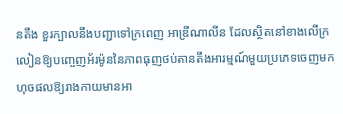នតឹង ខួរក្បាលនឹងបញ្ជាទៅក្រពេញ អាឌ្រីណាលីន ដែលស្ថិតនៅខាងលើក្រលៀនឱ្យបញ្ចេញអ័រម៉ូននៃភាពធុញថប់តានតឹងអារម្មណ៍មួយប្រភេទចេញមក ហុចផលឱ្យរាងកាយមានអា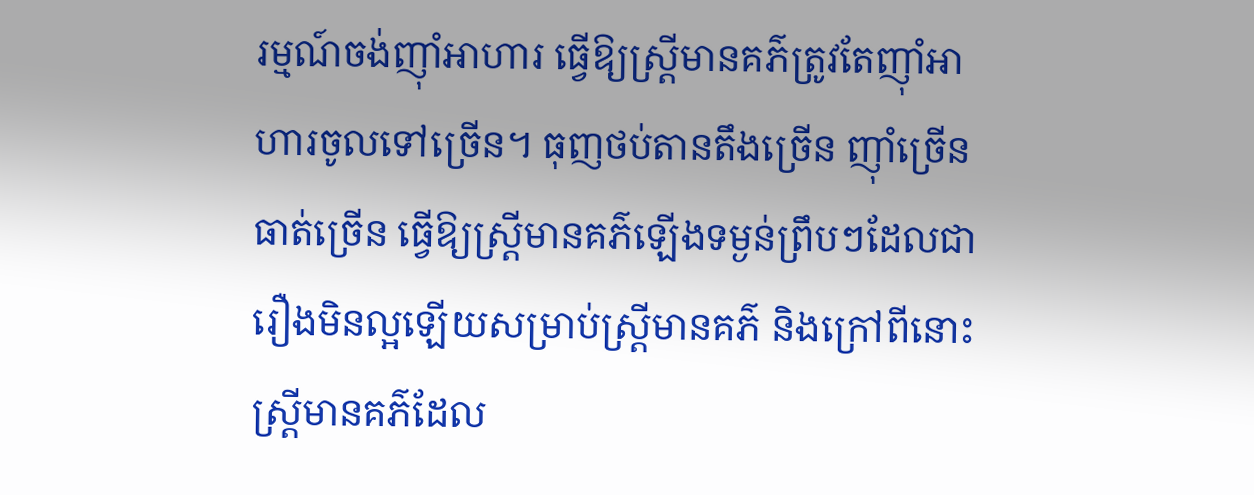រម្មណ៍ចង់ញ៉ាំអាហារ ធ្វើឱ្យស្រ្តីមានគភ៌ត្រូវតែញ៉ាំអាហារចូលទៅច្រើន។ ធុញថប់តានតឹងច្រើន ញ៉ាំច្រើន ធាត់ច្រើន ធ្វើឱ្យស្រ្តីមានគភ៌ឡើងទម្ងន់ព្រឹបៗដែលជារឿងមិនល្អឡើយសម្រាប់ស្រ្តីមានគភ៌ និងក្រៅពីនោះ ស្រ្តីមានគភ៌ដែល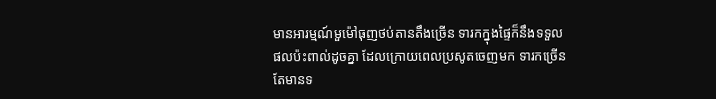មានអារម្មណ៍មួម៉ៅធុញថប់តានតឹងច្រើន ទារកក្នុងផ្ទៃក៏នឹងទទួលផលប៉ះពាល់ដូចគ្នា ដែលក្រោយពេលប្រសូតចេញមក ទារកច្រើនតែមានទ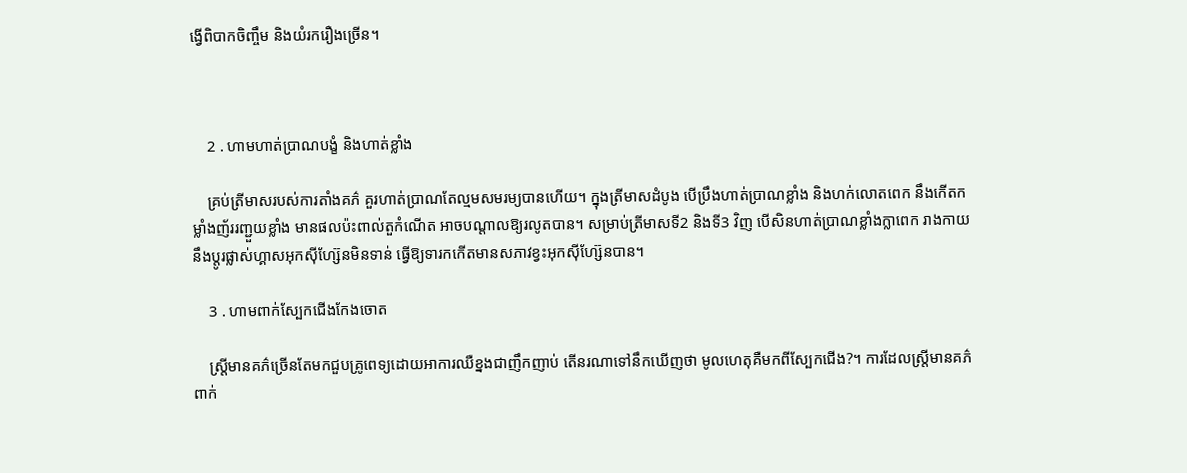ង្វើពិបាកចិញ្ចឹម និងយំរករឿងច្រើន។



    2 . ហាមហាត់ប្រាណបង្ខំ និងហាត់ខ្លាំង

    គ្រប់ត្រីមាសរបស់ការតាំងគភ៌ គួរហាត់ប្រាណតែល្មមសមរម្យបានហើយ។ ក្នុងត្រីមាសដំបូង បើប្រឹងហាត់ប្រាណខ្លាំង និងហក់លោតពេក នឹងកើតកម្លាំងញ័ររញ្ជួយខ្លាំង មានផលប៉ះពាល់តួកំណើត អាចបណ្ដាលឱ្យរលូតបាន។ សម្រាប់ត្រីមាសទី2 និងទី3 វិញ បើសិនហាត់ប្រាណខ្លាំងក្លាពេក រាងកាយនឹងប្ដូរផ្លាស់ហ្គាសអុកស៊ីហ្ស៊ែនមិនទាន់ ធ្វើឱ្យទារកកើតមានសភាវខ្វះអុកស៊ីហ្ស៊ែនបាន។

    3 . ហាមពាក់ស្បែកជើងកែងចោត

    ស្រ្តីមានគភ៌ច្រើនតែមកជួបគ្រូពេទ្យដោយអាការឈឺខ្នងជាញឹកញាប់ តើនរណាទៅនឹកឃើញថា មូលហេតុគឺមកពីស្បែកជើង?។ ការដែលស្រ្តីមានគភ៌ពាក់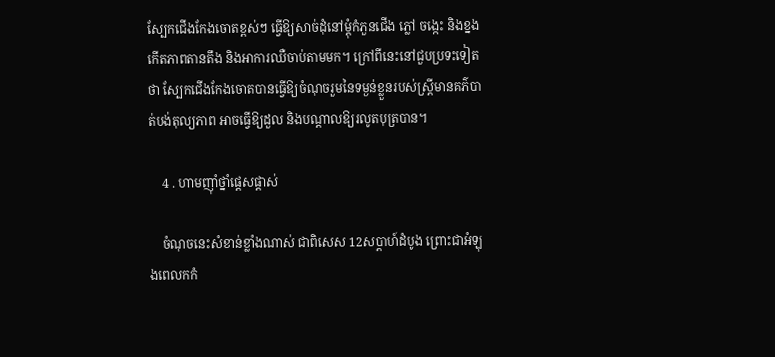ស្បែកជើងកែងចោតខ្ពស់ៗ ធ្វើឱ្យសាច់ដុំនៅម្ដុំកំភួនជើង ភ្លៅ ចង្កេះ និងខ្នង កើតភាពតានតឹង និងអាការឈឺចាប់តាមមក។ ក្រៅពីនេះនៅជួបប្រទះទៀតថា ស្បែកជើងកែងចោតបានធ្វើឱ្យចំណុចរួមនៃទម្ងន់ខ្លួនរបស់ស្រ្តីមានគភ៌បាត់បង់តុល្យភាព អាចធ្វើឱ្យដួល និងបណ្ដាលឱ្យរលូតបុត្របាន។

    4 . ហាមញ៉ាំថ្នាំផ្ដេសផ្ដាស់

    ចំណុចនេះសំខាន់ខ្លាំងណាស់ ជាពិសេស 12សប្ដាហ៍ដំបូង ព្រោះជាអំឡុងពេលកកំ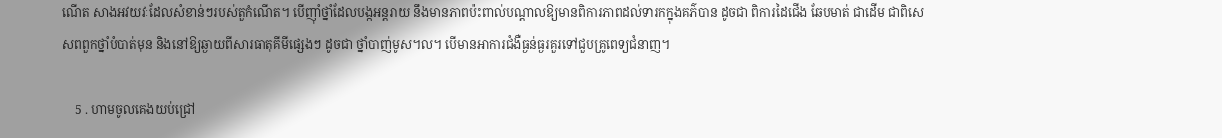ណើត សាងអវយវៈដែលសំខាន់ៗរបស់តួកំណើត។ បើញ៉ាំថ្នាំដែលបង្កអន្តរាយ នឹងមានភាពប៉ះពាល់បណ្ដាលឱ្យមានពិការភាពដល់ទារកក្នុងគភ៌បាន ដូចជា ពិការដៃជើង ឆែបមាត់ ជាដើម ជាពិសេសពពួកថ្នាំបំបាត់មុន និងនៅឱ្យឆ្ងាយពីសារធាតុគីមីផ្សេងៗ ដូចជា ថ្នាំបាញ់មូស។ល។ បើមានអាការជំងឺធ្ងន់ធ្ងរគួរទៅជួបគ្រូពេទ្យជំនាញ។

    5 . ហាមចូលគេងយប់ជ្រៅ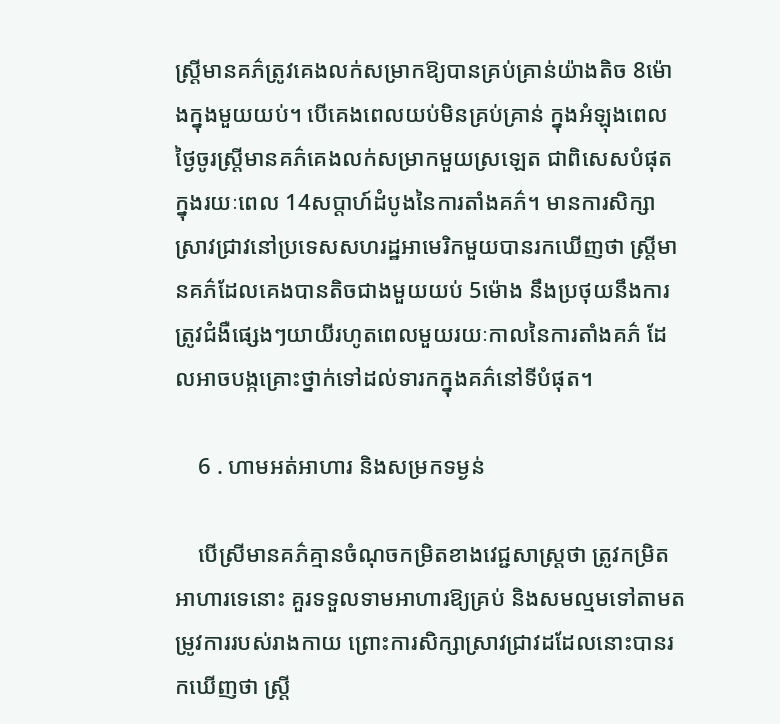ស្រ្តីមានគភ៌ត្រូវគេងលក់សម្រាកឱ្យបានគ្រប់គ្រាន់យ៉ាងតិច 8ម៉ោងក្នុងមួយយប់។ បើគេងពេលយប់មិនគ្រប់គ្រាន់ ក្នុងអំឡុងពេលថ្ងៃចូរស្រ្តីមានគភ៌គេងលក់សម្រាកមួយស្រឡេត ជាពិសេសបំផុតក្នុងរយៈពេល 14សប្ដាហ៍ដំបូងនៃការតាំងគភ៌។ មានការសិក្សាស្រាវជ្រាវនៅប្រទេសសហរដ្ឋអាមេរិកមួយបានរកឃើញថា ស្រ្តីមានគភ៌ដែលគេងបានតិចជាងមួយយប់ 5ម៉ោង នឹងប្រថុយនឹងការត្រូវជំងឺផ្សេងៗយាយីរហូតពេលមួយរយៈកាលនៃការតាំងគភ៌ ដែលអាចបង្កគ្រោះថ្នាក់ទៅដល់ទារកក្នុងគភ៌នៅទីបំផុត។

    6 . ហាមអត់អាហារ និងសម្រកទម្ងន់

    បើស្រីមានគភ៌គ្មានចំណុចកម្រិតខាងវេជ្ជសាស្រ្តថា ត្រូវកម្រិតអាហារទេនោះ គួរទទួលទាមអាហារឱ្យគ្រប់ និងសមល្មមទៅតាមតម្រូវការរបស់រាងកាយ ព្រោះការសិក្សាស្រាវជ្រាវដដែលនោះបានរកឃើញថា ស្រ្តី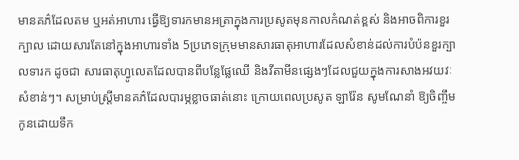មានគភ៌ដែលតម ឬអត់អាហារ ធ្វើឱ្យទារកមានអត្រាក្នុងការប្រសូតមុនកាលកំណត់ខ្ពស់ និងអាចពិការខួរក្បាល ដោយសារតែនៅក្នុងអាហារទាំង 5ប្រភេទក្រុមមានសារធាតុអាហារដែលសំខាន់ដល់ការបំប៉នខួរក្បាលទារក ដូចជា សារធាតុហ្វូលេតដែលបានពីបន្លែផ្លែឈើ និងវីតាមីនផ្សេងៗដែលជួយក្នុងការសាងអវយវៈសំខាន់ៗ។ សម្រាប់ស្រ្តីមានគភ៌ដែលបារម្ភខ្លាចធាត់នោះ ក្រោយពេលប្រសូត ឡារ៉ែន សូមណែនាំ ឱ្យចិញ្ចឹមកូនដោយទឹក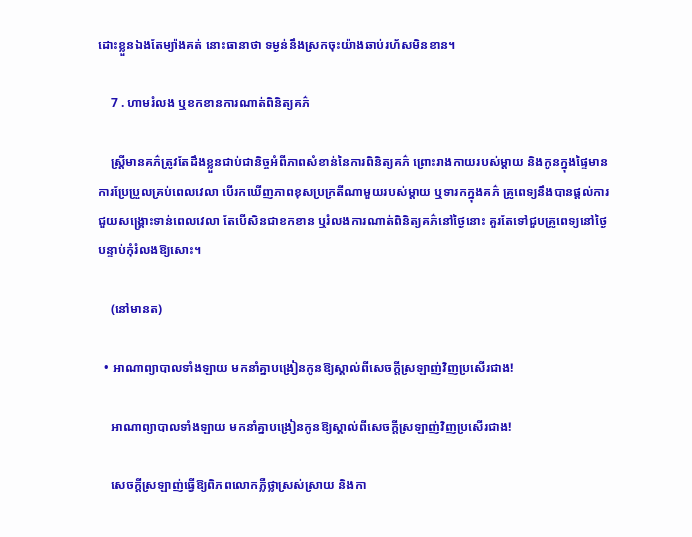ដោះខ្លួនឯងតែម្យ៉ាងគត់ នោះធានាថា ទម្ងន់នឹងស្រកចុះយ៉ាងឆាប់រហ័សមិនខាន។

    7 . ហាមរំលង ឬខកខានការណាត់ពិនិត្យគភ៌

    ស្រ្តីមានគភ៌ត្រូវតែដឹងខ្លួនជាប់ជានិច្ចអំពីភាពសំខាន់នៃការពិនិត្យគភ៌ ព្រោះរាងកាយរបស់ម្ដាយ និងកូនក្នុងផ្ទៃមានការប្រែប្រួលគ្រប់ពេលវេលា បើរកឃើញភាពខុសប្រក្រតីណាមួយរបស់ម្ដាយ ឬទារកក្នុងគភ៌ គ្រូពេទ្យនឹងបានផ្ដល់ការជួយសង្រ្គោះទាន់ពេលវេលា តែបើសិនជាខកខាន ឬរំលងការណាត់ពិនិត្យគភ៌នៅថ្ងៃនោះ គួរតែទៅជួបគ្រូពេទ្យនៅថ្ងៃបន្ទាប់កុំរំលងឱ្យសោះ។

    (នៅមានត)

  • អាណាព្យាបាលទាំងឡាយ មកនាំគ្នាបង្រៀនកូនឱ្យស្គាល់ពីសេចក្ដីស្រឡាញ់វិញប្រសើរជាង!

    អាណាព្យាបាលទាំងឡាយ មកនាំគ្នាបង្រៀនកូនឱ្យស្គាល់ពីសេចក្ដីស្រឡាញ់វិញប្រសើរជាង!

    សេចក្ដីស្រឡាញ់ធ្វើឱ្យពិភពលោកភ្លឺថ្លាស្រស់ស្រាយ និងកា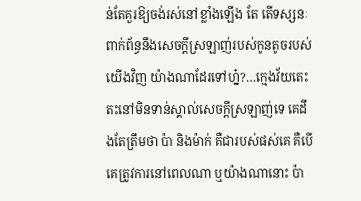ន់តែគួរឱ្យចង់រស់នៅខ្លាំងឡើង តែ តើទស្សនៈពាក់ព័ន្ធនឹងសេចក្ដីស្រឡាញ់របស់កូនតូចរបស់យើងវិញ យ៉ាងណាដែរទៅហ្ន៎?…ក្មេងវ័យតេះតះនៅមិនទាន់ស្គាល់សេចក្ដីស្រឡាញ់ទេ គេដឹងតែត្រឹមថា ប៉ា និងម៉ាក់ គឺជារបស់ផស់គេ គឺបើគេត្រូវការនៅពេលណា ឬយ៉ាងណានោះ ប៉ា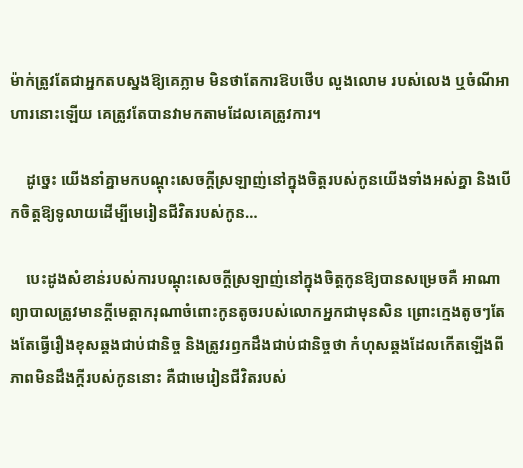ម៉ាក់ត្រូវតែជាអ្នកតបស្នងឱ្យគេភ្លាម មិនថាតែការឱបថើប លួងលោម របស់លេង ឬចំណីអាហារនោះឡើយ គេត្រូវតែបានវាមកតាមដែលគេត្រូវការ។

    ដូច្នេះ យើងនាំគ្នាមកបណ្ដុះសេចក្ដីស្រឡាញ់នៅក្នុងចិត្តរបស់កូនយើងទាំងអស់គ្នា និងបើកចិត្តឱ្យទូលាយដើម្បីមេរៀនជីវិតរបស់កូន…

    បេះដូងសំខាន់របស់ការបណ្ដុះសេចក្ដីស្រឡាញ់នៅក្នុងចិត្តកូនឱ្យបានសម្រេចគឺ អាណាព្យាបាលត្រូវមានក្ដីមេត្តាករុណាចំពោះកូនតូចរបស់លោកអ្នកជាមុនសិន ព្រោះក្មេងតូចៗតែងតែធ្វើរឿងខុសឆ្គងជាប់ជានិច្ច និងត្រូវរឭកដឹងជាប់ជានិច្ចថា កំហុសឆ្គងដែលកើតឡើងពីភាពមិនដឹងក្ដីរបស់កូននោះ គឺជាមេរៀនជីវិតរបស់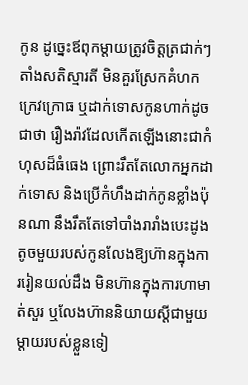កូន ដូច្នេះឪពុកម្ដាយត្រូវចិត្តត្រជាក់ៗ តាំងសតិស្មារតី មិនគួរស្រែកគំហក ក្រេវក្រោធ ឬដាក់ទោសកូនហាក់ដូចជាថា រឿងរ៉ាវដែលកើតឡើងនោះជាកំហុសដ៏ធំធេង ព្រោះរឹតតែលោកអ្នកដាក់ទោស និងប្រើកំហឹងដាក់កូនខ្លាំងប៉ុនណា នឹងរឹតតែទៅបាំងរារាំងបេះដូងតូចមួយរបស់កូនលែងឱ្យហ៊ានក្នុងការរៀនយល់ដឹង មិនហ៊ានក្នុងការហាមាត់សួរ ឬលែងហ៊ាននិយាយស្ដីជាមួយម្ដាយរបស់ខ្លួនទៀ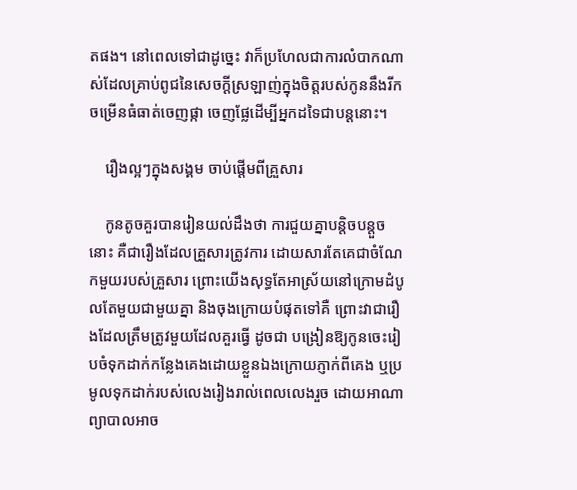តផង។ នៅពេលទៅជាដូច្នេះ វាក៏ប្រហែលជាការលំបាកណាស់ដែលគ្រាប់ពូជនៃសេចក្ដីស្រឡាញ់ក្នុងចិត្តរបស់កូននឹងរីកចម្រើនធំធាត់ចេញផ្កា ចេញផ្លែដើម្បីអ្នកដទៃជាបន្តនោះ។

    រឿងល្អៗក្នុងសង្គម ចាប់ផ្ដើមពីគ្រួសារ

    កូនតូចគួរបានរៀនយល់ដឹងថា ការជួយគ្នាបន្តិចបន្តួចនោះ គឺជារឿងដែលគ្រួសារត្រូវការ ដោយសារតែគេជាចំណែកមួយរបស់គ្រួសារ ព្រោះយើងសុទ្ធតែអាស្រ័យនៅក្រោមដំបូលតែមួយជាមួយគ្នា និងចុងក្រោយបំផុតទៅគឺ ព្រោះវាជារឿងដែលត្រឹមត្រូវមួយដែលគួរធ្វើ ដូចជា បង្រៀនឱ្យកូនចេះរៀបចំទុកដាក់កន្លែងគេងដោយខ្លួនឯងក្រោយភ្ញាក់ពីគេង ឬប្រមូលទុកដាក់របស់លេងរៀងរាល់ពេលលេងរួច ដោយអាណាព្យាបាលអាច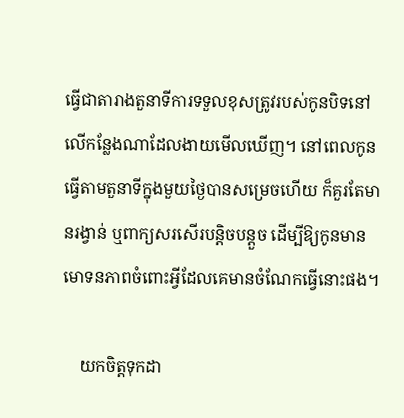ធ្វើជាតារាងតួនាទីការទទួលខុសត្រូវរបស់កូនបិទនៅលើកន្លែងណាដែលងាយមើលឃើញ។ នៅពេលកូនធ្វើតាមតួនាទីក្នុងមួយថ្ងៃបានសម្រេចហើយ ក៏គួរតែមានរង្វាន់ ឬពាក្យសរសើរបន្តិចបន្តួច ដើម្បីឱ្យកូនមានមោទនភាពចំពោះអ្វីដែលគេមានចំណែកធ្វើនោះផង។

    យកចិត្តទុកដា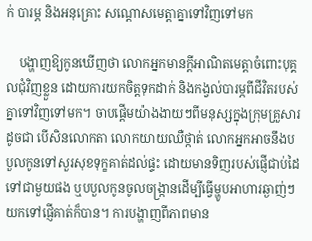ក់ បារម្ភ និងអនុគ្រោះ សណ្ដោសមេត្តាគ្នាទៅវិញទៅមក

    បង្ហាញឱ្យកូនឃើញថា លោកអ្នកមានក្ដីអាណិតមេត្តាចំពោះបុគ្គលជុំវិញខ្លួន ដោយការយកចិត្តទុកដាក់ និងកង្វល់បារម្ភពីជីវិតរបស់គ្នាទៅវិញទៅមក។ ចាបផ្ដើមយ៉ាងងាយៗពីមនុស្សក្នុងក្រុមគ្រួសារ ដូចជា បើសិនលោកតា លោកយាយឈឺថ្កាត់ លោកអ្នកអាចនឹងបបួលកូនទៅសួរសុខទុក្ខគាត់ដល់ផ្ទះ ដោយមានទិញរបស់ផ្ញើជាប់ដៃទៅជាមួយផង ឬបបួលកូនចូលចង្រ្កានដើម្បីធ្វើម្ហូបអាហារឆ្ងាញ់ៗយកទៅផ្ញើគាត់ក៏បាន។ ការបង្ហាញពីភាពមាន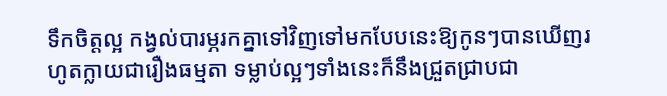ទឹកចិត្តល្អ កង្វល់បារម្ភរកគ្នាទៅវិញទៅមកបែបនេះឱ្យកូនៗបានឃើញរហូតក្លាយជារឿងធម្មតា ទម្លាប់ល្អៗទាំងនេះក៏នឹងជ្រួតជ្រាបជា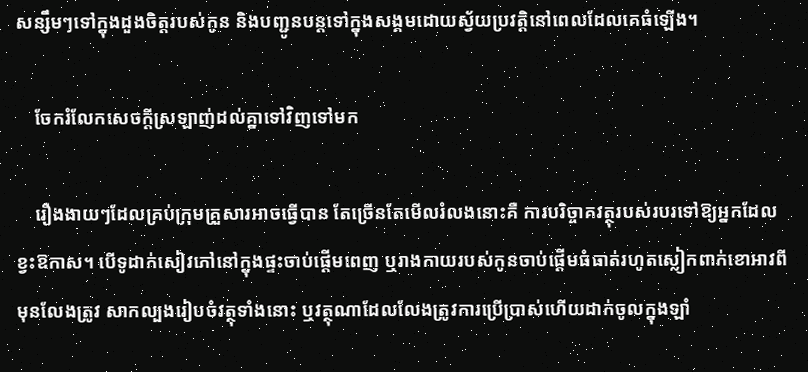សន្សឹមៗទៅក្នុងដួងចិត្តរបស់កូន និងបញ្ជូនបន្តទៅក្នុងសង្គមដោយស្វ័យប្រវត្តិនៅពេលដែលគេធំឡើង។

    ចែករំលែកសេចក្ដីស្រឡាញ់ដល់គ្នាទៅវិញទៅមក

    រឿងងាយៗដែលគ្រប់ក្រុមគ្រួសារអាចធ្វើបាន តែច្រើនតែមើលរំលងនោះគឺ ការបរិច្ចាគវត្ថុរបស់របរទៅឱ្យអ្នកដែលខ្វះឱកាស។ បើទូដាក់សៀវភៅនៅក្នុងផ្ទះចាប់ផ្ដើមពេញ ឬរាងកាយរបស់កូនចាប់ផ្ដើមធំធាត់រហូតស្លៀកពាក់ខោអាវពីមុនលែងត្រូវ សាកល្បងរៀបចំវត្ថុទាំងនោះ ឬវត្ថុណាដែលលែងត្រូវការប្រើប្រាស់ហើយដាក់ចូលក្នុងឡាំ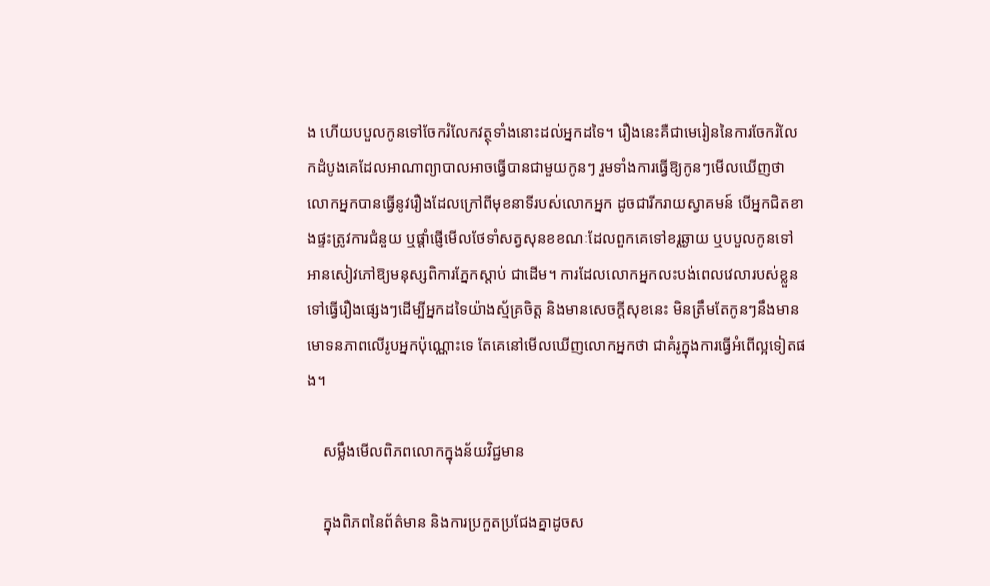ង ហើយបបួលកូនទៅចែករំលែកវត្ថុទាំងនោះដល់អ្នកដទៃ។ រឿងនេះគឺជាមេរៀននៃការចែករំលែកដំបូងគេដែលអាណាព្យាបាលអាចធ្វើបានជាមួយកូនៗ រួមទាំងការធ្វើឱ្យកូនៗមើលឃើញថា លោកអ្នកបានធ្វើនូវរឿងដែលក្រៅពីមុខនាទីរបស់លោកអ្នក ដូចជារីករាយស្វាគមន៍ បើអ្នកជិតខាងផ្ទះត្រូវការជំនួយ ឬផ្ដាំផ្ញើមើលថែទាំសត្វសុនខខណៈដែលពួកគេទៅខរ្តឆ្ងាយ ឬបបួលកូនទៅអានសៀវភៅឱ្យមនុស្សពិការភ្នែកស្ដាប់ ជាដើម។ ការដែលលោកអ្នកលះបង់ពេលវេលារបស់ខ្លួនទៅធ្វើរឿងផ្សេងៗដើម្បីអ្នកដទៃយ៉ាងស្ម័គ្រចិត្ត និងមានសេចក្ដីសុខនេះ មិនត្រឹមតែកូនៗនឹងមានមោទនភាពលើរូបអ្នកប៉ុណ្ណោះទេ តែគេនៅមើលឃើញលោកអ្នកថា ជាគំរូក្នុងការធ្វើអំពើល្អទៀតផង។

    សម្លឹងមើលពិភពលោកក្នុងន័យវិជ្ជមាន

    ក្នុងពិភពនៃព័ត៌មាន និងការប្រកួតប្រជែងគ្នាដូចស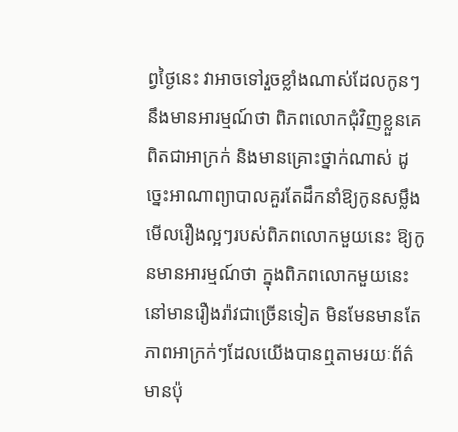ព្វថ្ងៃនេះ វាអាចទៅរួចខ្លាំងណាស់ដែលកូនៗនឹងមានអារម្មណ៍ថា ពិភពលោកជុំវិញខ្លួនគេពិតជាអាក្រក់ និងមានគ្រោះថ្នាក់ណាស់ ដូច្នេះអាណាព្យាបាលគួរតែដឹកនាំឱ្យកូនសម្លឹងមើលរឿងល្អៗរបស់ពិភពលោកមួយនេះ ឱ្យកូនមានអារម្មណ៍ថា ក្នុងពិភពលោកមួយនេះនៅមានរឿងរ៉ាវជាច្រើនទៀត មិនមែនមានតែភាពអាក្រក់ៗដែលយើងបានឮតាមរយៈព័ត៌មានប៉ុ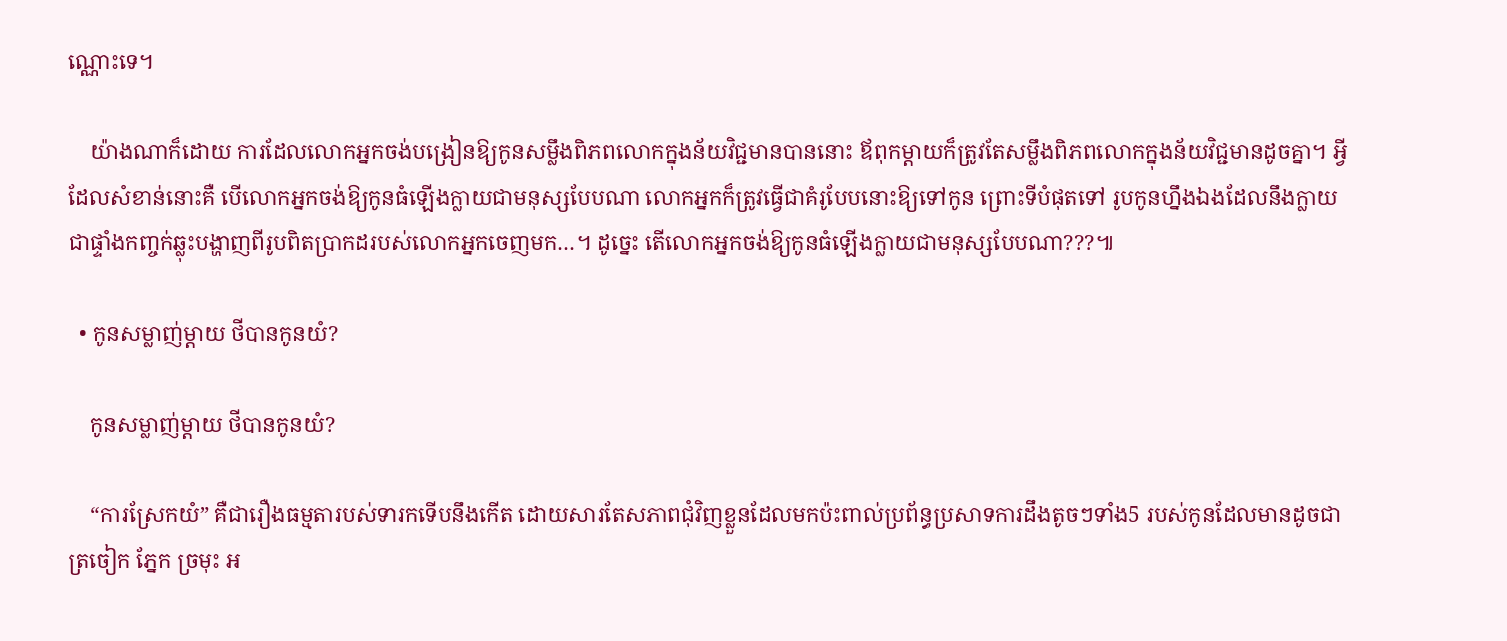ណ្ណោះទេ។

    យ៉ាងណាក៏ដោយ ការដែលលោកអ្នកចង់បង្រៀនឱ្យកូនសម្លឹងពិភពលោកក្នុងន័យវិជ្ជមានបាននោះ ឪពុកម្ដាយក៏ត្រូវតែសម្លឹងពិភពលោកក្នុងន័យវិជ្ជមានដូចគ្នា។ អ្វីដែលសំខាន់នោះគឺ បើលោកអ្នកចង់ឱ្យកូនធំឡើងក្លាយជាមនុស្សបែបណា លោកអ្នកក៏ត្រូវធ្វើជាគំរូបែបនោះឱ្យទៅកូន ព្រោះទីបំផុតទៅ រូបកូនហ្នឹងឯងដែលនឹងក្លាយជាផ្ទាំងកញ្ចក់ឆ្លុះបង្ហាញពីរូបពិតប្រាកដរបស់លោកអ្នកចេញមក…។ ដូច្នេះ តើលោកអ្នកចង់ឱ្យកូនធំឡើងក្លាយជាមនុស្សបែបណា???៕

  • កូនសម្លាញ់ម្ដាយ ថីបានកូនយំ?

    កូនសម្លាញ់ម្ដាយ ថីបានកូនយំ?

    “ការស្រែកយំ” គឺជារឿងធម្មតារបស់ទារកទើបនឹងកើត ដោយសារតែសភាពជុំវិញខ្លួនដែលមកប៉ះពាល់ប្រព័ន្ធប្រសាទការដឹងតូចៗទាំង5 របស់កូនដែលមានដូចជា ត្រចៀក ភ្នែក ច្រមុះ អ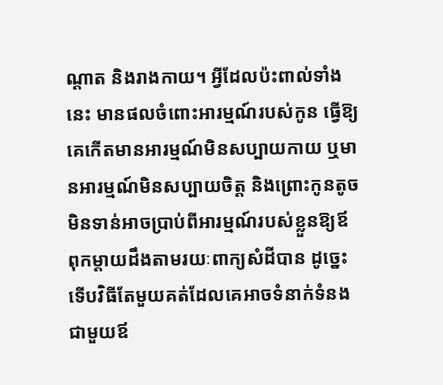ណ្ដាត និងរាងកាយ។ អ្វីដែលប៉ះពាល់ទាំងនេះ មានផលចំពោះអារម្មណ៍របស់កូន ធ្វើឱ្យគេកើតមានអារម្មណ៍មិនសប្បាយកាយ ឬមានអារម្មណ៍មិនសប្បាយចិត្ត និងព្រោះកូនតូចមិនទាន់អាចប្រាប់ពីអារម្មណ៍របស់ខ្លួនឱ្យឪពុកម្ដាយដឹងតាមរយៈពាក្យសំដីបាន ដូច្នេះទើបវិធីតែមួយគត់ដែលគេអាចទំនាក់ទំនងជាមួយឪ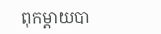ពុកម្ដាយបា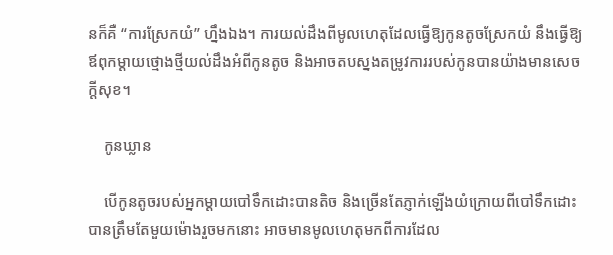នក៏គឺ “ការស្រែកយំ” ហ្នឹងឯង។ ការយល់ដឹងពីមូលហេតុដែលធ្វើឱ្យកូនតូចស្រែកយំ នឹងធ្វើឱ្យឪពុកម្ដាយថ្មោងថ្មីយល់ដឹងអំពីកូនតូច និងអាចតបស្នងតម្រូវការរបស់កូនបានយ៉ាងមានសេចក្ដីសុខ។

    កូនឃ្លាន

    បើកូនតូចរបស់អ្នកម្ដាយបៅទឹកដោះបានតិច និងច្រើនតែភ្ញាក់ឡើងយំក្រោយពីបៅទឹកដោះបានត្រឹមតែមួយម៉ោងរួចមកនោះ អាចមានមូលហេតុមកពីការដែល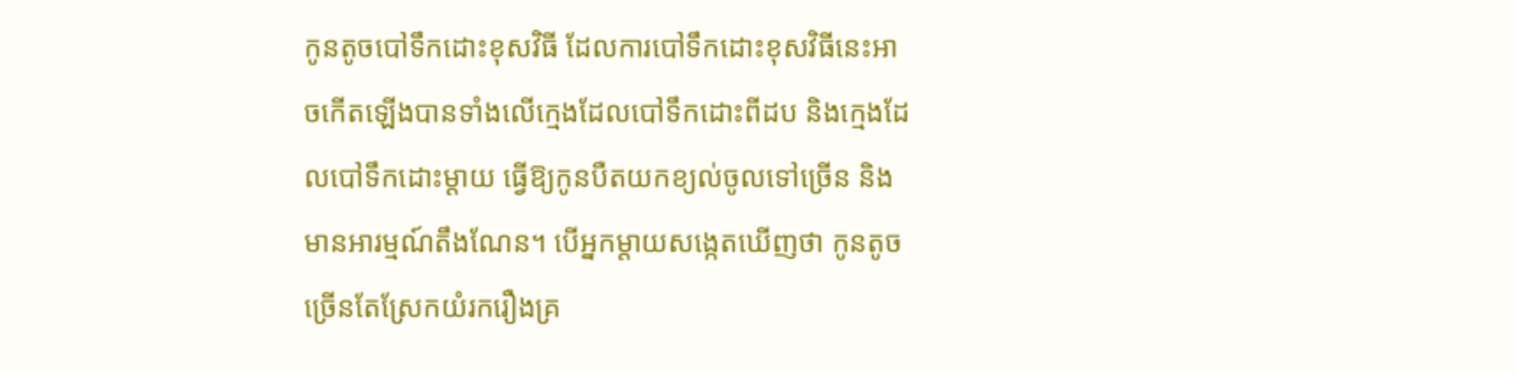កូនតូចបៅទឹកដោះខុសវិធី ដែលការបៅទឹកដោះខុសវិធីនេះអាចកើតឡើងបានទាំងលើក្មេងដែលបៅទឹកដោះពីដប និងក្មេងដែលបៅទឹកដោះម្ដាយ ធ្វើឱ្យកូនបឺតយកខ្យល់ចូលទៅច្រើន និងមានអារម្មណ៍តឹងណែន។ បើអ្នកម្ដាយសង្កេតឃើញថា កូនតូចច្រើនតែស្រែកយំរករឿងគ្រ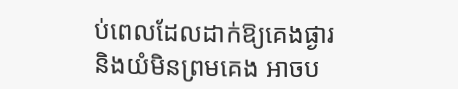ប់ពេលដែលដាក់ឱ្យគេងផ្ងារ និងយំមិនព្រមគេង អាចប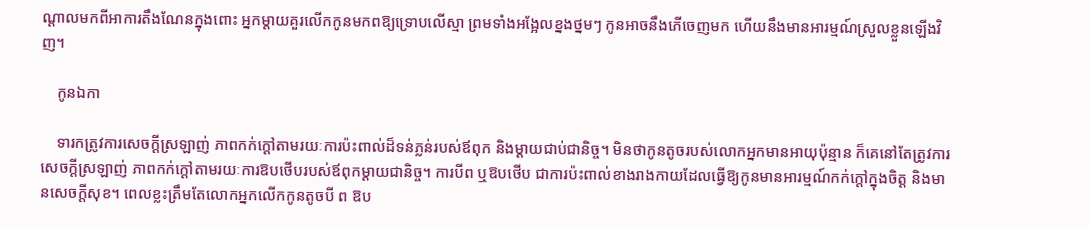ណ្ដាលមកពីអាការតឹងណែនក្នុងពោះ អ្នកម្ដាយគួរលើកកូនមកពឱ្យទ្រោបលើស្មា ព្រមទាំងអង្អែលខ្នងថ្នមៗ កូនអាចនឹងភើចេញមក ហើយនឹងមានអារម្មណ៍ស្រួលខ្លួនឡើងវិញ។

    កូនឯកា

    ទារកត្រូវការសេចក្ដីស្រឡាញ់ ភាពកក់ក្ដៅតាមរយៈការប៉ះពាល់ដ៏ទន់ភ្លន់របស់ឪពុក និងម្ដាយជាប់ជានិច្ច។ មិនថាកូនតូចរបស់លោកអ្នកមានអាយុប៉ុន្មាន ក៏គេនៅតែត្រូវការសេចក្ដីស្រឡាញ់ ភាពកក់ក្ដៅតាមរយៈការឱបថើបរបស់ឪពុកម្ដាយជានិច្ច។ ការបីព ឬឱបថើប ជាការប៉ះពាល់ខាងរាងកាយដែលធ្វើឱ្យកូនមានអារម្មណ៍កក់ក្ដៅក្នុងចិត្ត និងមានសេចក្ដីសុខ។ ពេលខ្លះត្រឹមតែលោកអ្នកលើកកូនតូចបី ព ឱប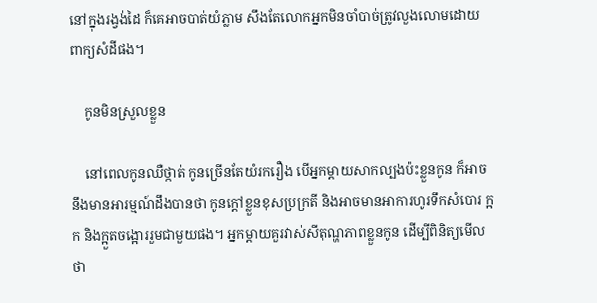នៅក្នុងរង្វង់ដៃ ក៏គេអាចបាត់យំភ្លាម សឹងតែលោកអ្នកមិនចាំបាច់ត្រូវលួងលោមដោយពាក្យសំដីផង។

    កូនមិនស្រួលខ្លួន

    នៅពេលកូនឈឺថ្កាត់ កូនច្រើនតែយំរករឿង បើអ្នកម្ដាយសាកល្បងប៉ះខ្លួនកូន ក៏អាចនឹងមានអារម្មណ៍ដឹងបានថា កូនក្ដៅខ្លួនខុសប្រក្រតី និងអាចមានអាការហូរទឹកសំបោរ ក្អក និងក្អួតចង្អោររួមជាមួយផង។ អ្នកម្ដាយគួរវាស់សីតុណ្ហភាពខ្លួនកូន ដើម្បីពិនិត្យមើលថា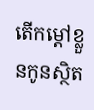តើកម្ដៅខ្លួនកូនស្ថិត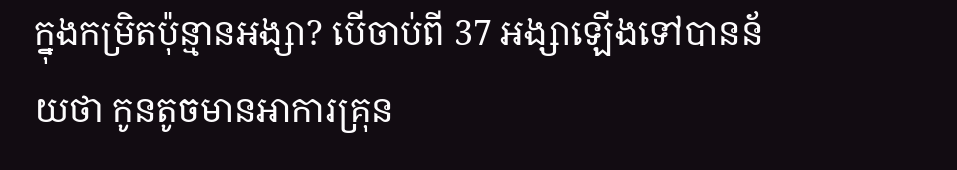ក្នុងកម្រិតប៉ុន្មានអង្សា? បើចាប់ពី 37 អង្សាឡើងទៅបានន័យថា កូនតូចមានអាការគ្រុន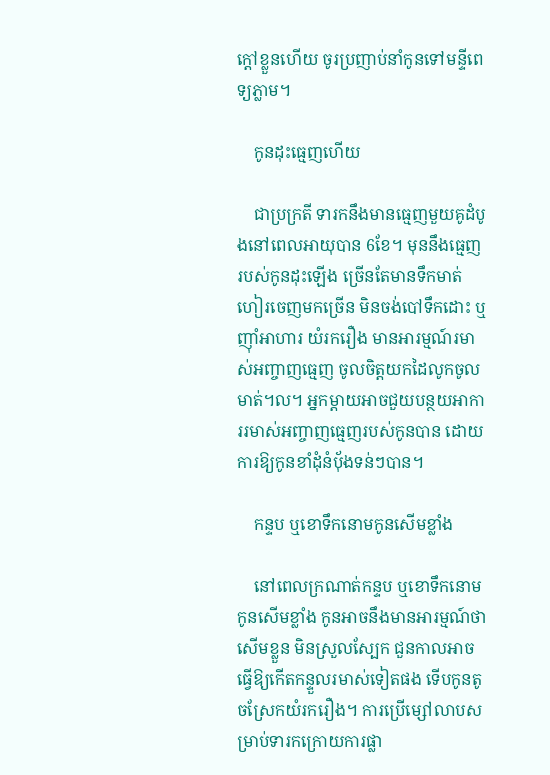ក្ដៅខ្លួនហើយ ចូរប្រញាប់នាំកូនទៅមន្ទីពេទ្យភ្លាម។

    កូនដុះធ្មេញហើយ

    ជាប្រក្រតី ទារកនឹងមានធ្មេញមួយគូដំបូងនៅពេលអាយុបាន 6ខែ។ មុននឹងធ្មេញរបស់កូនដុះឡើង ច្រើនតែមានទឹកមាត់ហៀរចេញមកច្រើន មិនចង់បៅទឹកដោះ ឬញ៉ាំអាហារ យំរករឿង មានអារម្មណ៍រមាស់អញ្ចាញធ្មេញ ចូលចិត្តយកដៃលូកចូលមាត់។ល។ អ្នកម្ដាយអាចជួយបន្ថយអាការរមាស់អញ្ចាញធ្មេញរបស់កូនបាន ដោយការឱ្យកូនខាំដុំនំប៉័ងទន់ៗបាន។

    កន្ទប ឬខោទឹកនោមកូនសើមខ្លាំង

    នៅពេលក្រណាត់កន្ទប ឬខោទឹកនោមកូនសើមខ្លាំង កូនអាចនឹងមានអារម្មណ៍ថាសើមខ្លួន មិនស្រួលស្បែក ជួនកាលអាចធ្វើឱ្យកើតកន្ទួលរមាស់ទៀតផង ទើបកូនតូចស្រែកយំរករឿង។ ការប្រើម្សៅលាបសម្រាប់ទារកក្រោយការផ្លា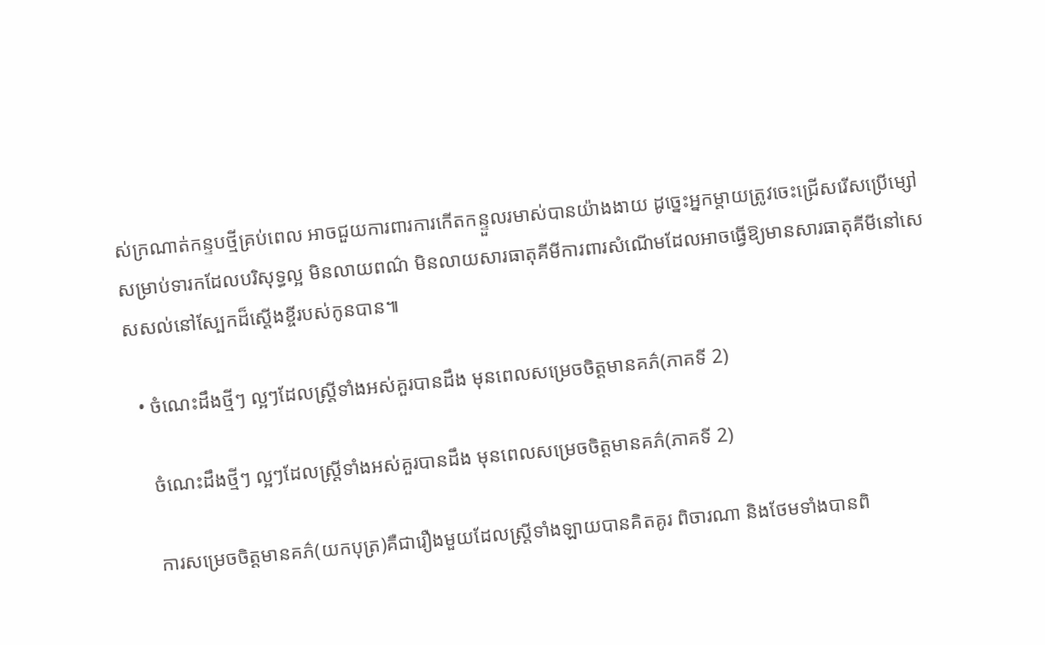ស់ក្រណាត់កន្ទបថ្មីគ្រប់ពេល អាចជួយការពារការកើតកន្ទួលរមាស់បានយ៉ាងងាយ ដូច្នេះអ្នកម្ដាយត្រូវចេះជ្រើសរើសប្រើម្សៅសម្រាប់ទារកដែលបរិសុទ្ធល្អ មិនលាយពណ៌ មិនលាយសារធាតុគីមីការពារសំណើមដែលអាចធ្វើឱ្យមានសារធាតុគីមីនៅសេសសល់នៅស្បែកដ៏ស្ដើងខ្ចីរបស់កូនបាន៕

  • ចំណេះដឹងថ្មីៗ ល្អៗដែលស្រ្តីទាំងអស់គួរបានដឹង មុនពេលសម្រេចចិត្តមានគភ៌(ភាគទី 2)

    ចំណេះដឹងថ្មីៗ ល្អៗដែលស្រ្តីទាំងអស់គួរបានដឹង មុនពេលសម្រេចចិត្តមានគភ៌(ភាគទី 2)

    ការសម្រេចចិត្តមានគភ៌(យកបុត្រ)គឺជារឿងមួយដែលស្រ្តីទាំងឡាយបានគិតគូរ ពិចារណា និងថែមទាំងបានពិ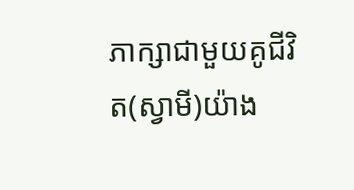ភាក្សាជាមួយគូជីវិត(ស្វាមី)យ៉ាង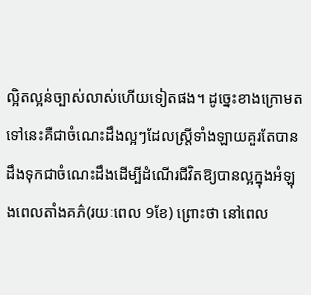ល្អិតល្អន់ច្បាស់លាស់ហើយទៀតផង។ ដូច្នេះខាងក្រោមតទៅនេះគឺជាចំណេះដឹងល្អៗដែលស្រ្តីទាំងឡាយគួរតែបានដឹងទុកជាចំណេះដឹងដើម្បីដំណើរជីវិតឱ្យបានល្អក្នុងអំឡុងពេលតាំងគភ៌(រយៈពេល 9ខែ) ព្រោះថា នៅពេល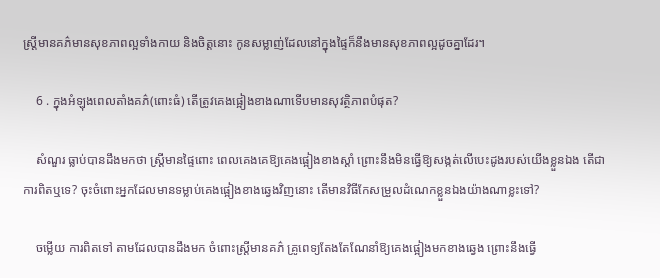ស្រ្តីមានគភ៌មានសុខភាពល្អទាំងកាយ និងចិត្តនោះ កូនសម្លាញ់ដែលនៅក្នុងផ្ទៃក៏នឹងមានសុខភាពល្អដូចគ្នាដែរ។

    6 . ក្នុងអំឡុងពេលតាំងគភ៌(ពោះធំ) តើត្រូវគេងផ្អៀងខាងណាទើបមានសុវត្ថិភាពបំផុត?

    សំណួរ ធ្លាប់បានដឹងមកថា ស្រ្តីមានផ្ទៃពោះ ពេលគេងគេឱ្យគេងផ្អៀងខាងស្ដាំ ព្រោះនឹងមិនធ្វើឱ្យសង្កត់លើបេះដូងរបស់យើងខ្លួនឯង តើជាការពិតឬទេ? ចុះចំពោះអ្នកដែលមានទម្លាប់គេងផ្អៀងខាងឆ្វេងវិញនោះ តើមានវិធីកែសម្រួលដំណេកខ្លួនឯងយ៉ាងណាខ្លះទៅ?

    ចម្លើយ ការពិតទៅ តាមដែលបានដឹងមក ចំពោះស្រ្តីមានគភ៌ គ្រូពេទ្យតែងតែណែនាំឱ្យគេងផ្អៀងមកខាងឆ្វេង ព្រោះនឹងធ្វើ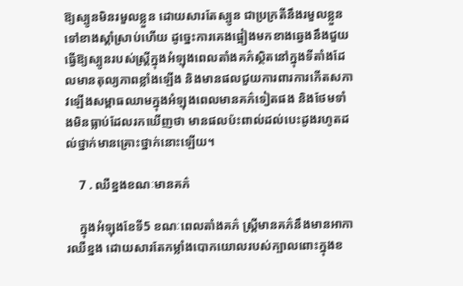ឱ្យស្បូនមិនរមួលខ្លួន ដោយសារតែស្បូន ជាប្រក្រតីនឹងរមួលខ្លួនទៅខាងស្ដាំស្រាប់ហើយ ដូច្នេះការគេងផ្អៀងមកខាងឆ្វេងនឹងជួយធ្វើឱ្យស្បូនរបស់ស្រ្តីក្នុងអំឡុងពេលតាំងគភ៌ស្ថិតនៅក្នុងទីតាំងដែលមានតុល្យភាពខ្លាំងឡើង និងមានផលជួយការពារការកើតសភាវឡើងសម្ពាធឈាមក្នុងអំឡុងពេលមានគភ៌ទៀតផង និងថែមទាំងមិនធ្លាប់ដែលរកឃើញថា មានផលប៉ះពាល់ដល់បេះដូងរហូតដល់ថ្នាក់មានគ្រោះថ្នាក់នោះឡើយ។

    7 . ឈឺខ្នងខណៈមានគភ៌

    ក្នុងអំឡុងខែទី5 ខណៈពេលតាំងគភ៌ ស្រ្តីមានគភ៌នឹងមានអាការឈឺខ្នង ដោយសារតែកម្លាំងបោកយោលរបស់ក្បាលពោះក្នុងខ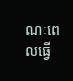ណៈពេលធ្វើ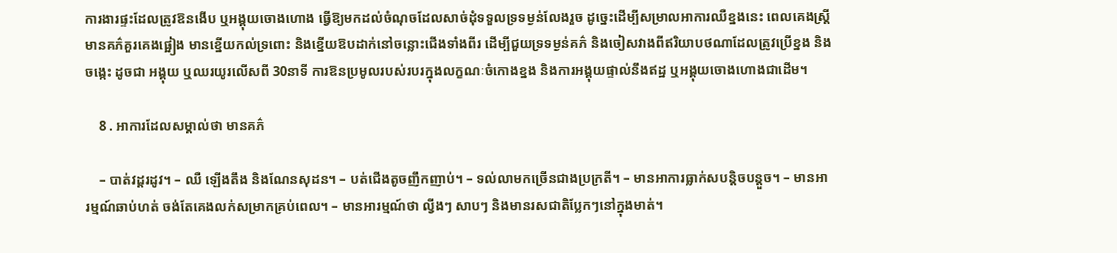ការងារផ្ទះដែលត្រូវឱនងើប ឬអង្គុយចោងហោង ធ្វើឱ្យមកដល់ចំណុចដែលសាច់ដុំទទួលទ្រទម្ងន់លែងរួច ដូច្នេះដើម្បីសម្រាលអាការឈឺខ្នងនេះ ពេលគេងស្រ្តីមានគភ៌គួរគេងផ្អៀង មានខ្នើយកល់ទ្រពោះ និងខ្នើយឱបដាក់នៅចន្លោះជើងទាំងពីរ ដើម្បីជួយទ្រទម្ងន់គភ៌ និងចៀសវាងពីឥរិយាបថណាដែលត្រូវប្រើខ្នង និងចង្កេះ ដូចជា អង្គុយ ឬឈរយូរលើសពី 30នាទី ការឱនប្រមូលរបស់របរក្នុងលក្ខណៈចំកោងខ្នង និងការអង្គុយផ្ទាល់នឹងឥដ្ឋ ឬអង្គុយចោងហោងជាដើម។

    8 . អាការដែលសម្គាល់ថា មានគភ៌

    – បាត់វដ្តរដូវ។ – ឈឺ ឡើងតឹង និងណែនសុដន។ – បត់ជើងតូចញឹកញាប់។ – ទល់លាមកច្រើនជាងប្រក្រតី។ – មានអាការធ្លាក់សបន្តិចបន្តួច។ – មានអារម្មណ៍ឆាប់ហត់ ចង់តែគេងលក់សម្រាកគ្រប់ពេល។ – មានអារម្មណ៍ថា ល្វីងៗ សាបៗ និងមានរសជាតិប្លែកៗនៅក្នុងមាត់។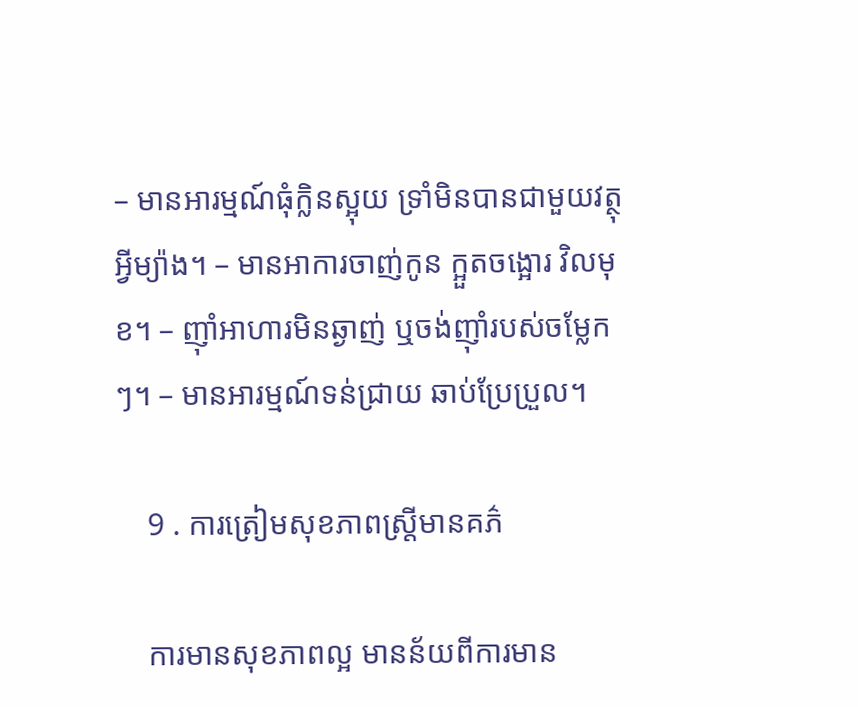– មានអារម្មណ៍ធុំក្លិនស្អុយ ទ្រាំមិនបានជាមួយវត្ថុអ្វីម្យ៉ាង។ – មានអាការចាញ់កូន ក្អួតចង្អោរ វិលមុខ។ – ញ៉ាំអាហារមិនឆ្ងាញ់ ឬចង់ញ៉ាំរបស់ចម្លែកៗ។ – មានអារម្មណ៍ទន់ជ្រាយ ឆាប់ប្រែប្រួល។

    9 . ការត្រៀមសុខភាពស្រ្តីមានគភ៌

    ការមានសុខភាពល្អ មានន័យពីការមាន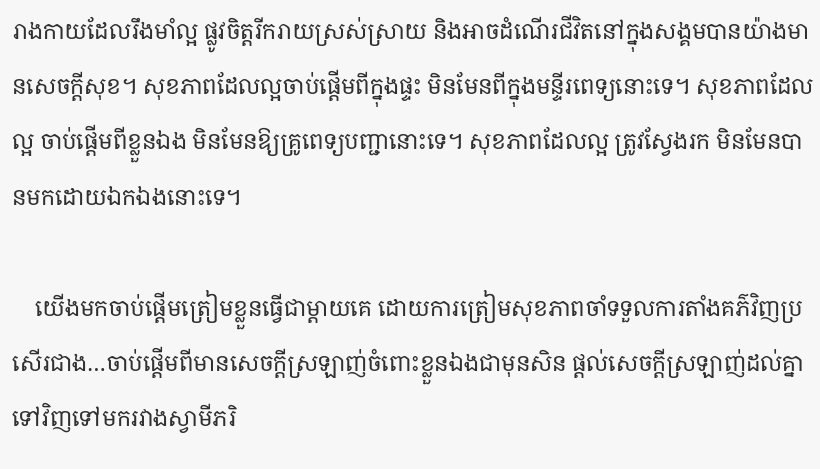រាងកាយដែលរឹងមាំល្អ ផ្លូវចិត្តរីករាយស្រស់ស្រាយ និងអាចដំណើរជីវិតនៅក្នុងសង្គមបានយ៉ាងមានសេចក្ដីសុខ។ សុខភាពដែលល្អចាប់ផ្ដើមពីក្នុងផ្ទះ មិនមែនពីក្នុងមន្ទីរពេទ្យនោះទេ។ សុខភាពដែលល្អ ចាប់ផ្ដើមពីខ្លួនឯង មិនមែនឱ្យគ្រូពេទ្យបញ្ជានោះទេ។ សុខភាពដែលល្អ ត្រូវស្វែងរក មិនមែនបានមកដោយឯកឯងនោះទេ។

    យើងមកចាប់ផ្ដើមត្រៀមខ្លួនធ្វើជាម្ដាយគេ ដោយការត្រៀមសុខភាពចាំទទួលការតាំងគភ៌វិញប្រសើរជាង…ចាប់ផ្ដើមពីមានសេចក្ដីស្រឡាញ់ចំពោះខ្លួនឯងជាមុនសិន ផ្ដល់សេចក្ដីស្រឡាញ់ដល់គ្នាទៅវិញទៅមករវាងស្វាមីភរិ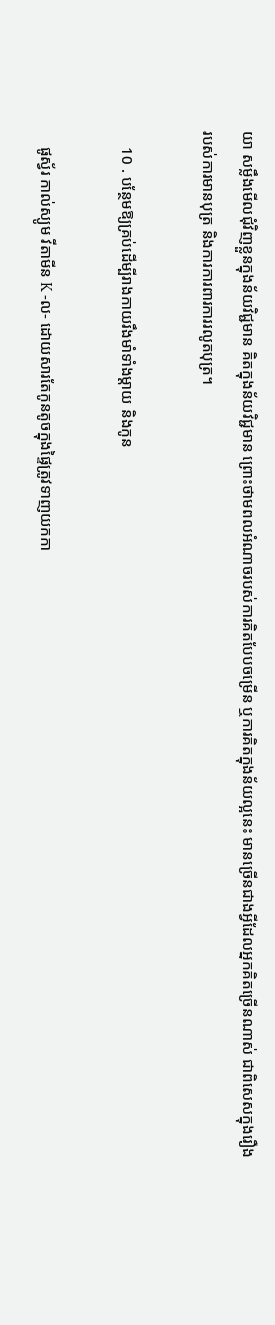យា សម្លឹងមើលជុំវិញខ្លួនក្នុងន័យវិជ្ជមាន គិតក្នុងន័យវិជ្ជមាន ព្រោះថាមពលអំណាចរបស់ការគិតបែបចម្រើន ឬការគិតក្នុងន័យល្អនេះ មានច្រើនជាងអ្វីដែលអ្នកគិតច្រើនណាស់ ជាពិសេសក្នុងរឿងរបស់ការមានបុត្រ និងការការពារការរលូតបុត្រ។

    10 . បន្ថែមឱ្យគ្រប់ដើម្បីរាងកាយរឹងមាំទាំងម្ដាយ និងកូន

    ផូស្វ័រ កាល់ស្យូម វីតាមីន K -ល- ដោយសារតែកូនតូចក្នុងផ្ទៃត្រូវទាញយកកា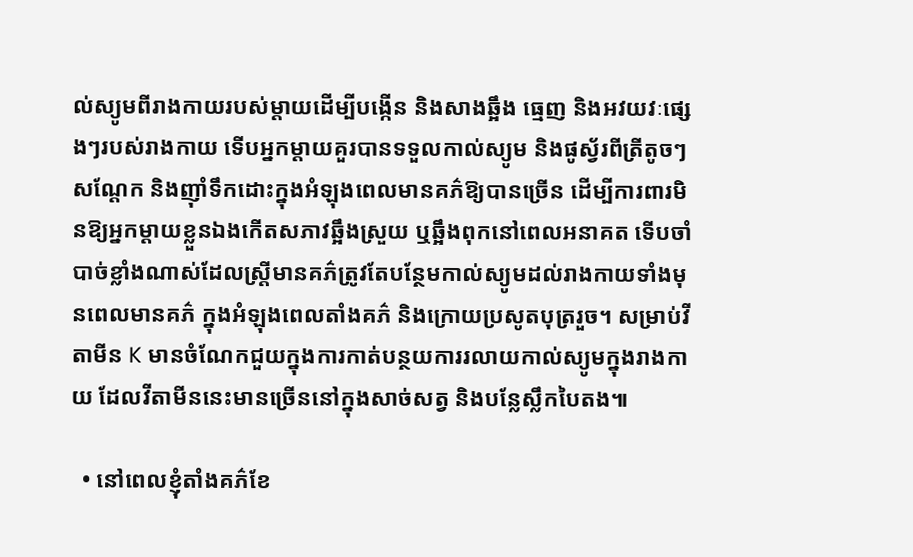ល់ស្យូមពីរាងកាយរបស់ម្ដាយដើម្បីបង្កើន និងសាងឆ្អឹង ធ្មេញ និងអវយវៈផ្សេងៗរបស់រាងកាយ ទើបអ្នកម្ដាយគួរបានទទួលកាល់ស្យូម និងផូស្វ័រពីត្រីតូចៗ សណ្ដែក និងញ៉ាំទឹកដោះក្នុងអំឡុងពេលមានគភ៌ឱ្យបានច្រើន ដើម្បីការពារមិនឱ្យអ្នកម្ដាយខ្លួនឯងកើតសភាវឆ្អឹងស្រួយ ឬឆ្អឹងពុកនៅពេលអនាគត ទើបចាំបាច់ខ្លាំងណាស់ដែលស្រ្តីមានគភ៌ត្រូវតែបន្ថែមកាល់ស្យូមដល់រាងកាយទាំងមុនពេលមានគភ៌ ក្នុងអំឡុងពេលតាំងគភ៌ និងក្រោយប្រសូតបុត្ររួច។ សម្រាប់វីតាមីន K មានចំណែកជួយក្នុងការកាត់បន្ថយការរលាយកាល់ស្យូមក្នុងរាងកាយ ដែលវីតាមីននេះមានច្រើននៅក្នុងសាច់សត្វ និងបន្លែស្លឹកបៃតង៕

  • នៅពេលខ្ញុំតាំងគភ៌ខែ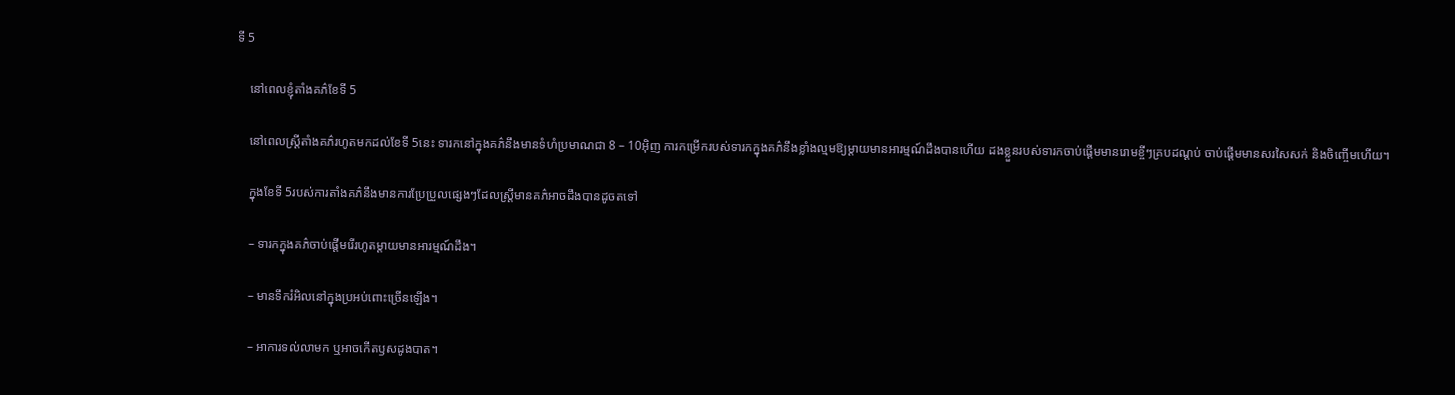ទី 5

    នៅពេលខ្ញុំតាំងគភ៌ខែទី 5

    នៅពេលស្រ្តីតាំងគភ៌រហូតមកដល់ខែទី 5នេះ ទារកនៅក្នុងគភ៌នឹងមានទំហំប្រមាណជា 8 – 10អ៊ិញ ការកម្រើករបស់ទារកក្នុងគភ៌នឹងខ្លាំងល្មមឱ្យម្ដាយមានអារម្មណ៍ដឹងបានហើយ ដងខ្លួនរបស់ទារកចាប់ផ្ដើមមានរោមខ្ចីៗគ្របដណ្ដប់ ចាប់ផ្ដើមមានសរសៃសក់ និងចិញ្ចើមហើយ។

    ក្នុងខែទី 5របស់ការតាំងគភ៌នឹងមានការប្រែប្រួលផ្សេងៗដែលស្រ្តីមានគភ៌អាចដឹងបានដូចតទៅ

    – ទារកក្នុងគភ៌ចាប់ផ្ដើមរើរហូតម្ដាយមានអារម្មណ៍ដឹង។

    – មានទឹករំអិលនៅក្នុងប្រអប់ពោះច្រើនឡើង។

    – អាការទល់លាមក ឬអាចកើតឫសដូងបាត។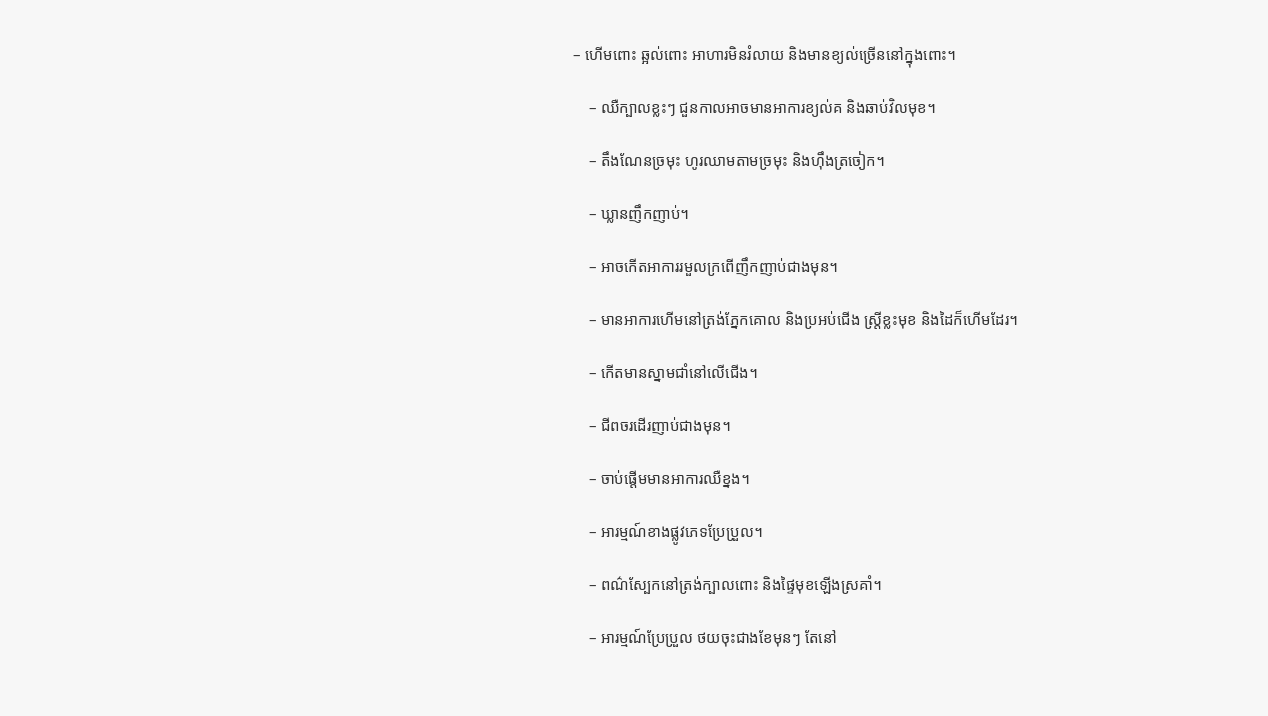– ហើមពោះ ឆ្អល់ពោះ អាហារមិនរំលាយ និងមានខ្យល់ច្រើននៅក្នុងពោះ។

    – ឈឺក្បាលខ្លះៗ ជួនកាលអាចមានអាការខ្យល់គ និងឆាប់វិលមុខ។

    – តឹងណែនច្រមុះ ហូរឈាមតាមច្រមុះ និងហ៊ឹងត្រចៀក។

    – ឃ្លានញឹកញាប់។

    – អាចកើតអាការរមួលក្រពើញឹកញាប់ជាងមុន។

    – មានអាការហើមនៅត្រង់ភ្នែកគោល និងប្រអប់ជើង ស្រ្តីខ្លះមុខ និងដៃក៏ហើមដែរ។

    – កើតមានស្នាមជាំនៅលើជើង។

    – ជីពចរដើរញាប់ជាងមុន។

    – ចាប់ផ្ដើមមានអាការឈឺខ្នង។

    – អារម្មណ៍ខាងផ្លូវភេទប្រែប្រួល។

    – ពណ៌ស្បែកនៅត្រង់ក្បាលពោះ និងផ្ទៃមុខឡើងស្រគាំ។

    – អារម្មណ៍ប្រែប្រួល ថយចុះជាងខែមុនៗ តែនៅ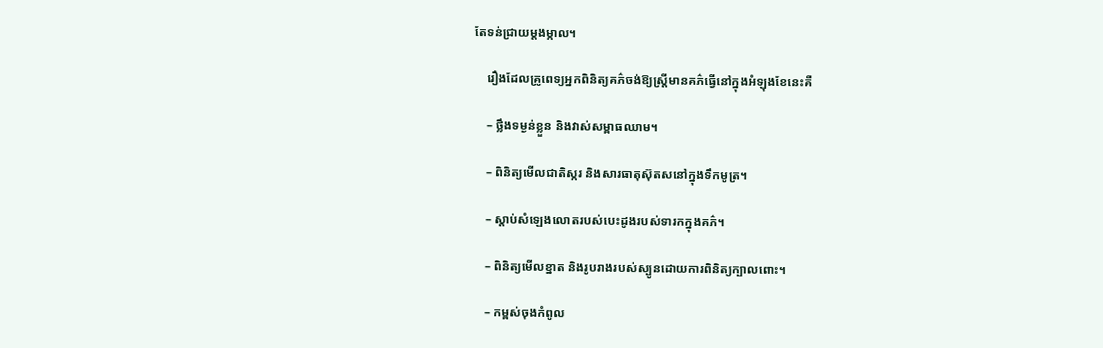តែទន់ជ្រាយម្ដងម្កាល។

    រឿងដែលគ្រូពេទ្យអ្នកពិនិត្យគភ៌ចង់ឱ្យស្រ្តីមានគភ៌ធ្វើនៅក្នុងអំឡុងខែនេះគឺ

    – ថ្លឹងទម្ងន់ខ្លួន និងវាស់សម្ពាធឈាម។

    – ពិនិត្យមើលជាតិស្ករ និងសារធាតុស៊ុតសនៅក្នុងទឹកមូត្រ។

    – ស្ដាប់សំឡេងលោតរបស់បេះដូងរបស់ទារកក្នុងគភ៌។

    – ពិនិត្យមើលខ្នាត និងរូបរាងរបស់ស្បូនដោយការពិនិត្យក្បាលពោះ។

    – កម្ពស់ចុងកំពូល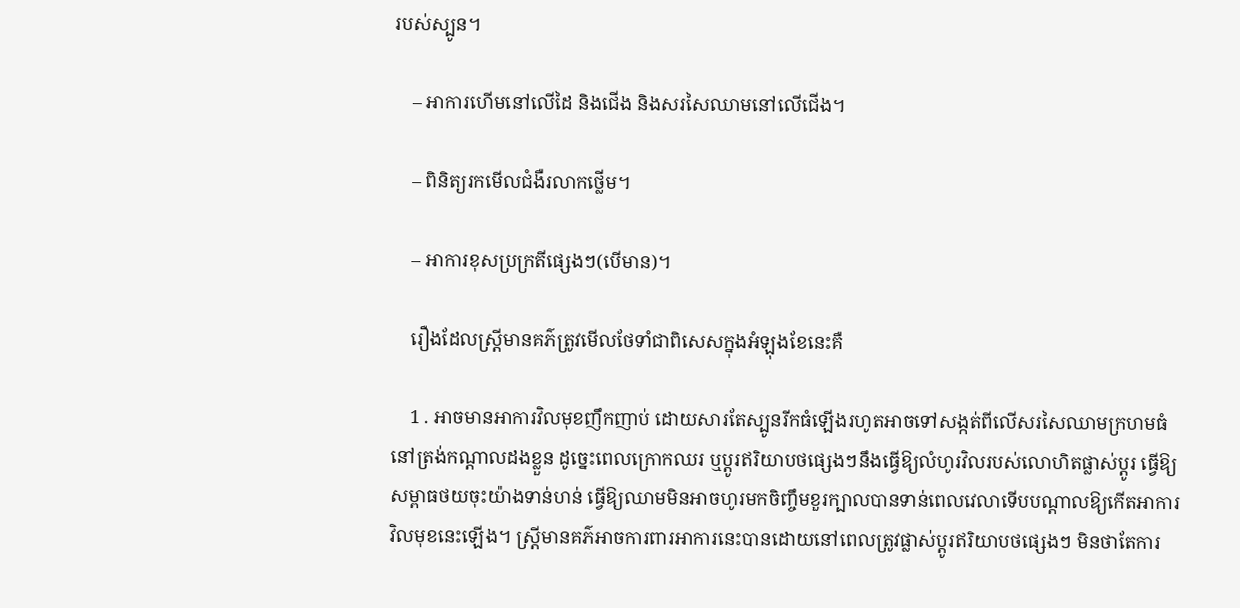របស់ស្បូន។

    – អាការហើមនៅលើដៃ និងជើង និងសរសៃឈាមនៅលើជើង។

    – ពិនិត្យរកមើលជំងឺរលាកថ្លើម។

    – អាការខុសប្រក្រតីផ្សេងៗ(បើមាន)។

    រឿងដែលស្រ្តីមានគភ៌ត្រូវមើលថែទាំជាពិសេសក្នុងអំឡុងខែនេះគឺ

    1 . អាចមានអាការវិលមុខញឹកញាប់ ដោយសារតែស្បូនរីកធំឡើងរហូតអាចទៅសង្កត់ពីលើសរសៃឈាមក្រហមធំនៅត្រង់កណ្ដាលដងខ្លួន ដូច្នេះពេលក្រោកឈរ ឬប្ដូរឥរិយាបថផ្សេងៗនឹងធ្វើឱ្យលំហូរវិលរបស់លោហិតផ្លាស់ប្ដូរ ធ្វើឱ្យសម្ពាធថយចុះយ៉ាងទាន់ហន់ ធ្វើឱ្យឈាមមិនអាចហូរមកចិញ្ចឹមខួរក្បាលបានទាន់ពេលវេលាទើបបណ្ដាលឱ្យកើតអាការវិលមុខនេះឡើង។ ស្រ្តីមានគភ៌អាចការពារអាការនេះបានដោយនៅពេលត្រូវផ្លាស់ប្ដូរឥរិយាបថផ្សេងៗ មិនថាតែការ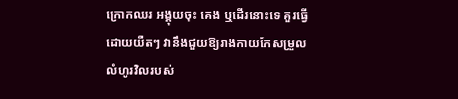ក្រោកឈរ អង្គុយចុះ គេង ឬដើរនោះទេ គួរធ្វើដោយយឺតៗ វានឹងជួយឱ្យរាងកាយកែសម្រួលលំហូរវិលរបស់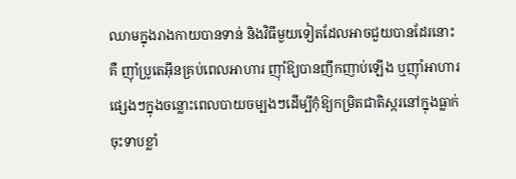ឈាមក្នុងរាងកាយបានទាន់ និងវិធីមួយទៀតដែលអាចជួយបានដែរនោះគឺ ញ៉ាំប្រូតេអ៊ីនគ្រប់ពេលអាហារ ញ៉ាំឱ្យបានញឹកញាប់ឡើង ឬញ៉ាំអាហារផ្សេងៗក្នុងចន្លោះពេលបាយចម្បងៗដើម្បីកុំឱ្យកម្រិតជាតិស្ករនៅក្នុងធ្លាក់ចុះទាបខ្លាំ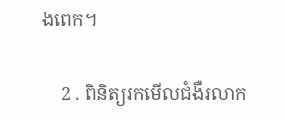ងពេក។

    2 . ពិនិត្យរកមើលជំងឺរលាក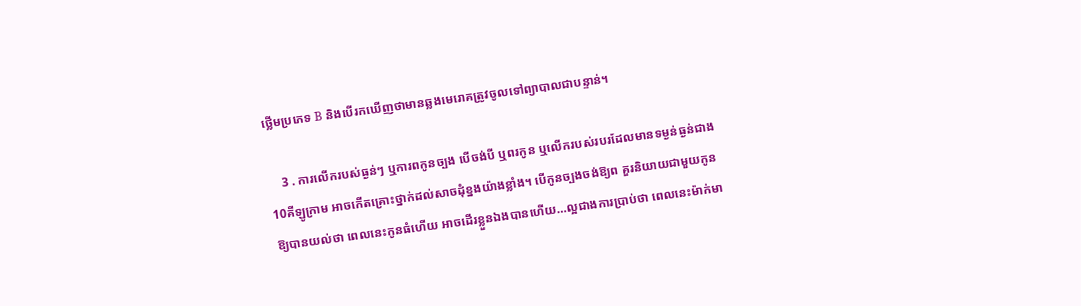ថ្លើមប្រភេទ B និងបើរកឃើញថាមានឆ្លងមេរោគត្រូវចូលទៅព្យាបាលជាបន្ទាន់។

    3 . ការលើករបស់ធ្ងន់ៗ ឬការពកូនច្បង បើចង់បី ឬពរកូន ឬលើករបស់របរដែលមានទម្ងន់ធ្ងន់ជាង 10គីឡូក្រាម អាចកើតគ្រោះថ្នាក់ដល់សាចដុំខ្នងយ៉ាងខ្លាំង។ បើកូនច្បងចង់ឱ្យព គួរនិយាយជាមួយកូនឱ្យបានយល់ថា ពេលនេះកូនធំហើយ អាចដើរខ្លួនឯងបានហើយ…ល្អជាងការប្រាប់ថា ពេលនេះម៉ាក់មា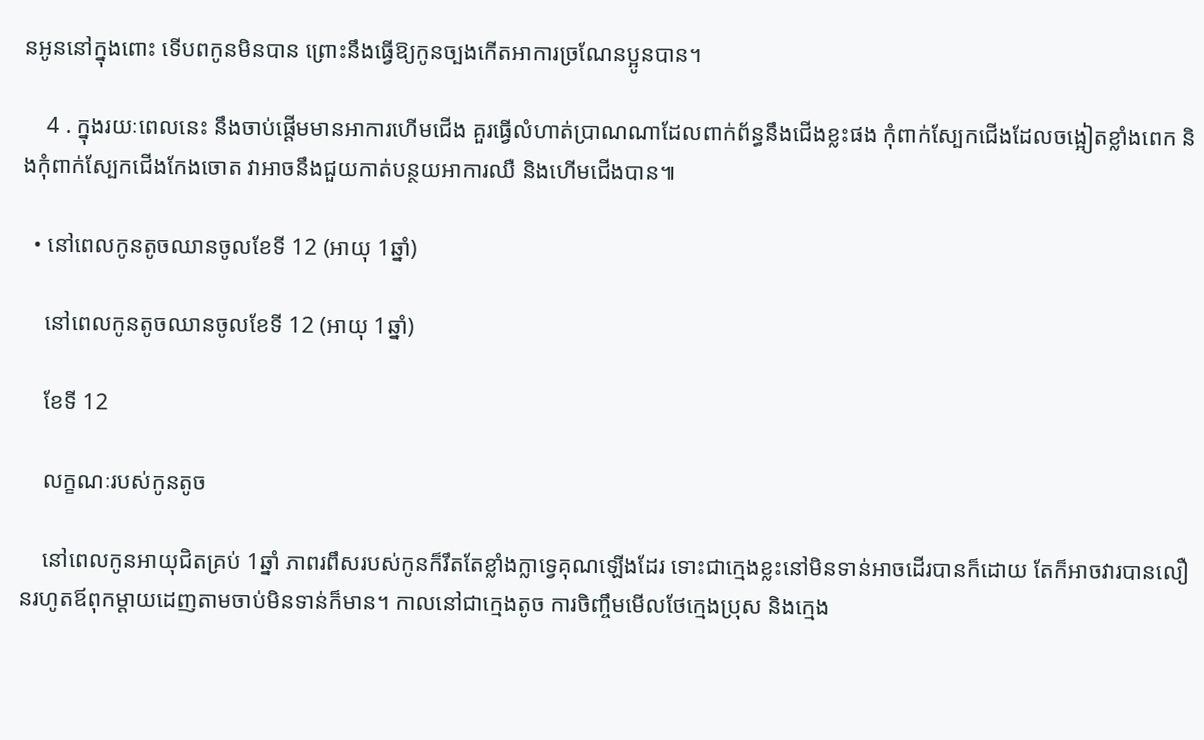នអូននៅក្នុងពោះ ទើបពកូនមិនបាន ព្រោះនឹងធ្វើឱ្យកូនច្បងកើតអាការច្រណែនប្អូនបាន។

    4 . ក្នុងរយៈពេលនេះ នឹងចាប់ផ្ដើមមានអាការហើមជើង គួរធ្វើលំហាត់ប្រាណណាដែលពាក់ព័ន្ធនឹងជើងខ្លះផង កុំពាក់ស្បែកជើងដែលចង្អៀតខ្លាំងពេក និងកុំពាក់ស្បែកជើងកែងចោត វាអាចនឹងជួយកាត់បន្ថយអាការឈឺ និងហើមជើងបាន៕

  • នៅពេលកូនតូចឈានចូលខែទី 12 (អាយុ 1ឆ្នាំ)

    នៅពេលកូនតូចឈានចូលខែទី 12 (អាយុ 1ឆ្នាំ)

    ខែទី 12

    លក្ខណៈរបស់កូនតូច

    នៅពេលកូនអាយុជិតគ្រប់ 1ឆ្នាំ ភាពរពឹសរបស់កូនក៏រឹតតែខ្លាំងក្លាទ្វេគុណឡើងដែរ ទោះជាក្មេងខ្លះនៅមិនទាន់អាចដើរបានក៏ដោយ តែក៏អាចវារបានលឿនរហូតឪពុកម្ដាយដេញតាមចាប់មិនទាន់ក៏មាន។ កាលនៅជាក្មេងតូច ការចិញ្ចឹមមើលថែក្មេងប្រុស និងក្មេង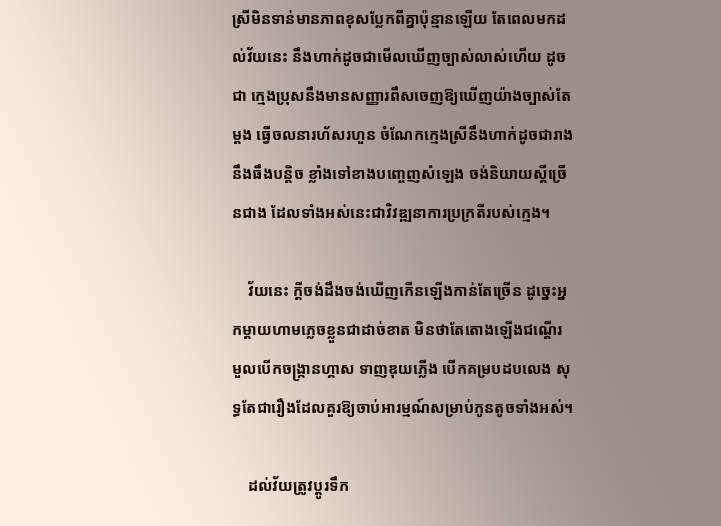ស្រីមិនទាន់មានភាពខុសប្លែកពីគ្នាប៉ុន្មានឡើយ តែពេលមកដល់វ័យនេះ នឹងហាក់ដូចជាមើលឃើញច្បាស់លាស់ហើយ ដូចជា ក្មេងប្រុសនឹងមានសញ្ញារពឹសចេញឱ្យឃើញយ៉ាងច្បាស់តែម្ដង ធ្វើចលនារហ័សរហួន ចំណែកក្មេងស្រីនឹងហាក់ដូចជារាងនឹងធឹងបន្តិច ខ្លាំងទៅខាងបញ្ចេញសំឡេង ចង់និយាយស្ដីច្រើនជាង ដែលទាំងអស់នេះជាវិវឌ្ឍនាការប្រក្រតីរបស់ក្មេង។

    វ័យនេះ ក្ដីចង់ដឹងចង់ឃើញកើនឡើងកាន់តែច្រើន ដូច្នេះអ្នកម្ដាយហាមភ្លេចខ្លួនជាដាច់ខាត មិនថាតែតោងឡើងជណ្ដើរ មួលបើកចង្រ្កានហ្គាស ទាញឌុយភ្លើង បើកគម្របដបលេង សុទ្ធតែជារឿងដែលគួរឱ្យចាប់អារម្មណ៍សម្រាប់កូនតូចទាំងអស់។

    ដល់វ័យត្រូវប្ដូរទឹក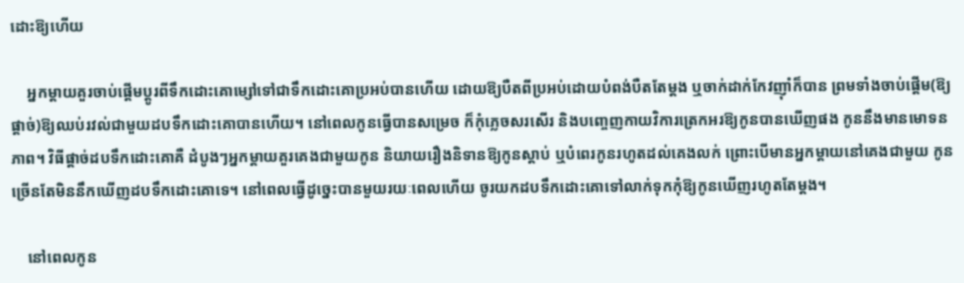ដោះឱ្យហើយ

    អ្នកម្ដាយគួរចាប់ផ្ដើមប្ដូរពីទឹកដោះគោម្សៅទៅជាទឹកដោះគោប្រអប់បានហើយ ដោយឱ្យបឺតពីប្រអប់ដោយបំពង់បឺតតែម្ដង ឬចាក់ដាក់កែវញ៉ាំក៏បាន ព្រមទាំងចាប់ផ្ដើម(ឱ្យផ្ដាច់)ឱ្យឈប់រវល់ជាមួយដបទឹកដោះគោបានហើយ។ នៅពេលកូនធ្វើបានសម្រេច ក៏កុំភ្លេចសរសើរ និងបញ្ចេញកាយវិការត្រេកអរឱ្យកូនបានឃើញផង កូននឹងមានមោទនភាព។ វិធីផ្ដាច់ដបទឹកដោះគោគឺ ដំបូងៗអ្នកម្ដាយគួរគេងជាមួយកូន និយាយរឿងនិទានឱ្យកូនស្ដាប់ ឬបំពេរកូនរហូតដល់គេងលក់ ព្រោះបើមានអ្នកម្ដាយនៅគេងជាមួយ កូនច្រើនតែមិននឹកឃើញដបទឹកដោះគោទេ។ នៅពេលធ្វើដូច្នេះបានមួយរយៈពេលហើយ ចូរយកដបទឹកដោះគោទៅលាក់ទុកកុំឱ្យកូនឃើញរហូតតែម្ដង។

    នៅពេលកូន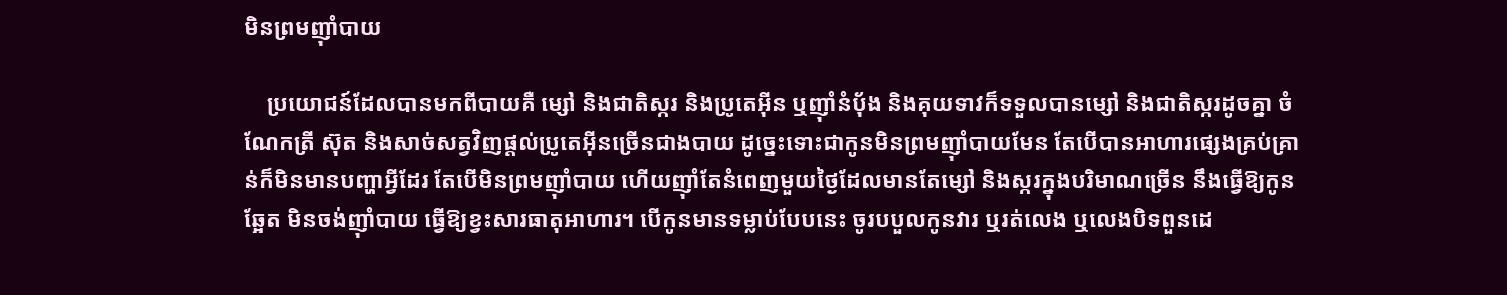មិនព្រមញ៉ាំបាយ

    ប្រយោជន៍ដែលបានមកពីបាយគឺ ម្សៅ និងជាតិស្ករ និងប្រូតេអ៊ីន ឬញ៉ាំនំប៉័ង និងគុយទាវក៏ទទួលបានម្សៅ និងជាតិស្ករដូចគ្នា ចំណែកត្រី ស៊ុត និងសាច់សត្វវិញផ្ដល់ប្រូតេអ៊ីនច្រើនជាងបាយ ដូច្នេះទោះជាកូនមិនព្រមញ៉ាំបាយមែន តែបើបានអាហារផ្សេងគ្រប់គ្រាន់ក៏មិនមានបញ្ហាអ្វីដែរ តែបើមិនព្រមញ៉ាំបាយ ហើយញ៉ាំតែនំពេញមួយថ្ងៃដែលមានតែម្សៅ និងស្ករក្នុងបរិមាណច្រើន នឹងធ្វើឱ្យកូនឆ្អែត មិនចង់ញ៉ាំបាយ ធ្វើឱ្យខ្វះសារធាតុអាហារ។ បើកូនមានទម្លាប់បែបនេះ ចូរបបួលកូនវារ ឬរត់លេង ឬលេងបិទពួនដេ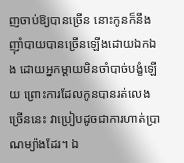ញចាប់ឱ្យបានច្រើន នោះកូនក៏នឹងញ៉ាំបាយបានច្រើនឡើងដោយឯកឯង ដោយអ្នកម្ដាយមិនចាំបាច់បង្ខំឡើយ ព្រោះការដែលកូនបានរត់លេងច្រើននេះ វាប្រៀបដូចជាការហាត់ប្រាណម្យ៉ាងដែរ។ ឯ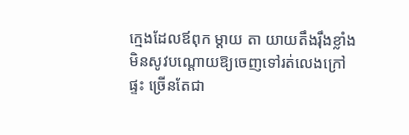ក្មេងដែលឪពុក ម្ដាយ តា យាយតឹងរ៉ឹងខ្លាំង មិនសូវបណ្ដោយឱ្យចេញទៅរត់លេងក្រៅផ្ទះ ច្រើនតែជា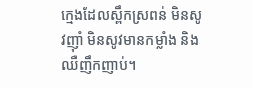ក្មេងដែលស្ពឹកស្រពន់ មិនសូវញ៉ាំ មិនសូវមានកម្លាំង និងឈឺញឹកញាប់។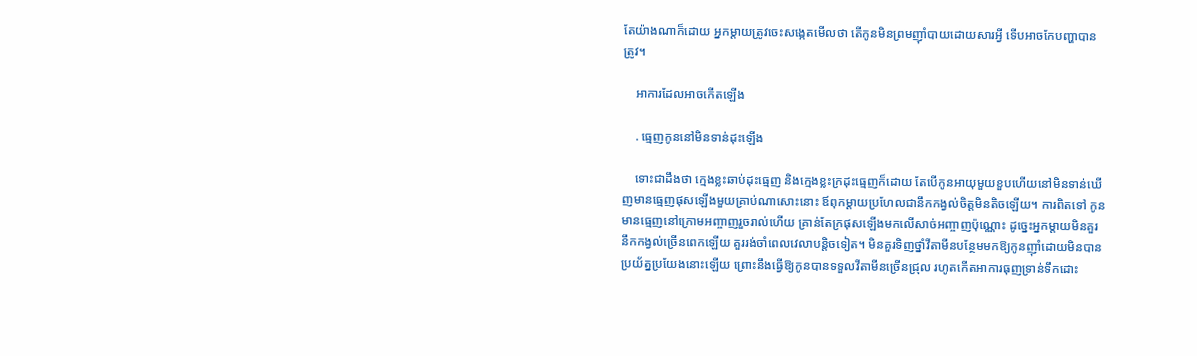តែយ៉ាងណាក៏ដោយ អ្នកម្ដាយត្រូវចេះសង្កេតមើលថា តើកូនមិនព្រមញ៉ាំបាយដោយសារអ្វី ទើបអាចកែបញ្ហាបានត្រូវ។

    អាការដែលអាចកើតឡើង

    . ធ្មេញកូននៅមិនទាន់ដុះឡើង

    ទោះជាដឹងថា ក្មេងខ្លះឆាប់ដុះធ្មេញ និងក្មេងខ្លះក្រដុះធ្មេញក៏ដោយ តែបើកូនអាយុមួយខួបហើយនៅមិនទាន់ឃើញមានធ្មេញផុសឡើងមួយគ្រាប់ណាសោះនោះ ឪពុកម្ដាយប្រហែលជានឹកកង្វល់ចិត្តមិនតិចឡើយ។ ការពិតទៅ កូនមានធ្មេញនៅក្រោមអញ្ចាញរួចរាល់ហើយ គ្រាន់តែក្រផុសឡើងមកលើសាច់អញ្ចាញប៉ុណ្ណោះ ដូច្នេះអ្នកម្ដាយមិនគួរនឹកកង្វល់ច្រើនពេកឡើយ គួររង់ចាំពេលវេលាបន្តិចទៀត។ មិនគួរទិញថ្នាំវីតាមីនបន្ថែមមកឱ្យកូនញ៉ាំដោយមិនបានប្រយ័ត្នប្រយែងនោះឡើយ ព្រោះនឹងធ្វើឱ្យកូនបានទទួលវីតាមីនច្រើនជ្រុល រហូតកើតអាការធុញទ្រាន់ទឹកដោះ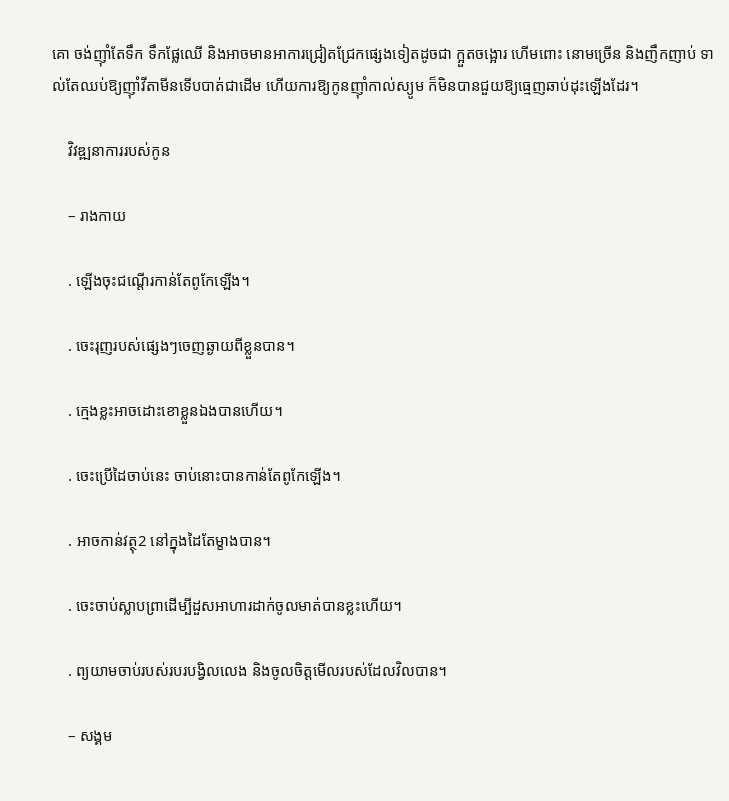គោ ចង់ញ៉ាំតែទឹក ទឹកផ្លែឈើ និងអាចមានអាការជ្រៀតជ្រែកផ្សេងទៀតដូចជា ក្អួតចង្អោរ ហើមពោះ នោមច្រើន និងញឹកញាប់ ទាល់តែឈប់ឱ្យញ៉ាំវីតាមីនទើបបាត់ជាដើម ហើយការឱ្យកូនញ៉ាំកាល់ស្យូម ក៏មិនបានជួយឱ្យធ្មេញឆាប់ដុះឡើងដែរ។

    វិវឌ្ឍនាការរបស់កូន

    – រាងកាយ

    . ឡើងចុះជណ្ដើរកាន់តែពូកែឡើង។

    . ចេះរុញរបស់ផ្សេងៗចេញឆ្ងាយពីខ្លួនបាន។

    . ក្មេងខ្លះអាចដោះខោខ្លួនឯងបានហើយ។

    . ចេះប្រើដៃចាប់នេះ ចាប់នោះបានកាន់តែពូកែឡើង។

    . អាចកាន់វត្ថុ2 នៅក្នុងដៃតែម្ខាងបាន។

    . ចេះចាប់ស្លាបព្រាដើម្បីដួសអាហារដាក់ចូលមាត់បានខ្លះហើយ។

    . ព្យយាមចាប់របស់របរបង្វិលលេង និងចូលចិត្តមើលរបស់ដែលវិលបាន។

    – សង្គម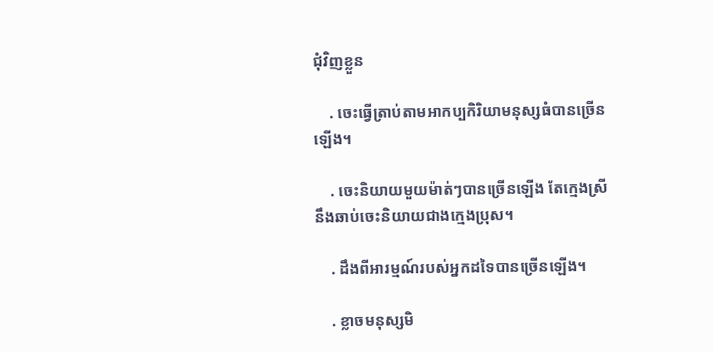ជុំវិញខ្លួន

    . ចេះធ្វើត្រាប់តាមអាកប្បកិរិយាមនុស្សធំបានច្រើនឡើង។

    . ចេះនិយាយមួយម៉ាត់ៗបានច្រើនឡើង តែក្មេងស្រីនឹងឆាប់ចេះនិយាយជាងក្មេងប្រុស។

    . ដឹងពីអារម្មណ៍របស់អ្នកដទៃបានច្រើនឡើង។

    . ខ្លាចមនុស្សមិ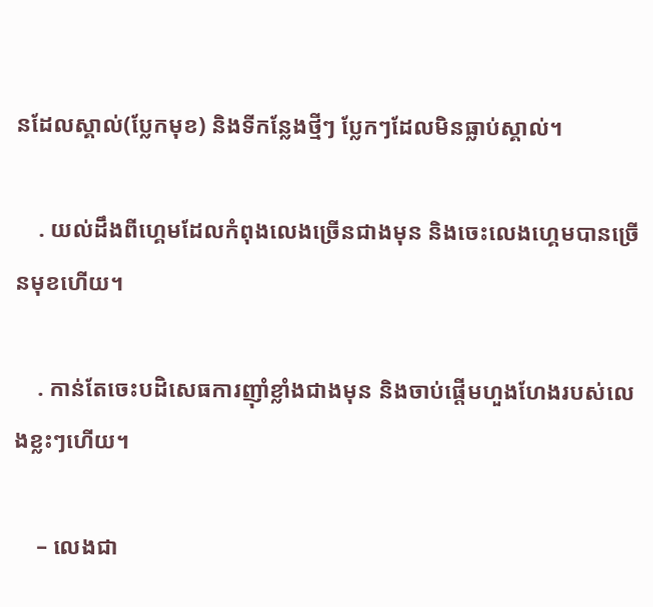នដែលស្គាល់(ប្លែកមុខ) និងទីកន្លែងថ្មីៗ ប្លែកៗដែលមិនធ្លាប់ស្គាល់។

    . យល់ដឹងពីហ្គេមដែលកំពុងលេងច្រើនជាងមុន និងចេះលេងហ្គេមបានច្រើនមុខហើយ។

    . កាន់តែចេះបដិសេធការញ៉ាំខ្លាំងជាងមុន និងចាប់ផ្ដើមហួងហែងរបស់លេងខ្លះៗហើយ។

    – លេងជា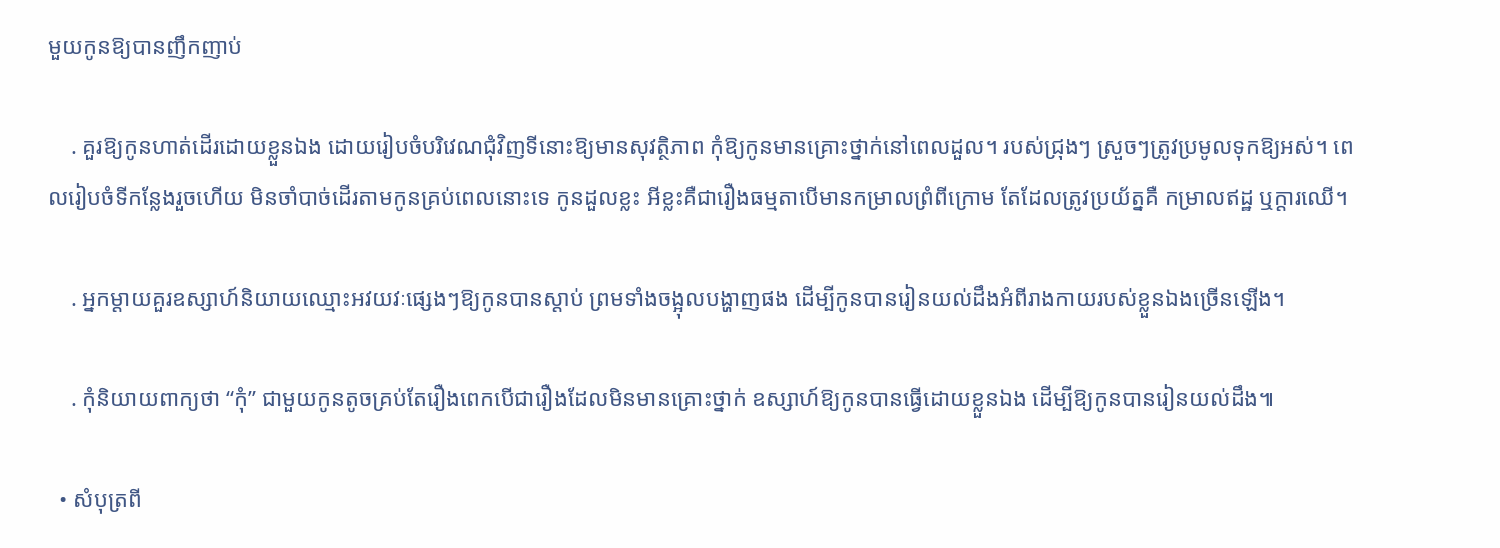មួយកូនឱ្យបានញឹកញាប់

    . គួរឱ្យកូនហាត់ដើរដោយខ្លួនឯង ដោយរៀបចំបរិវេណជុំវិញទីនោះឱ្យមានសុវត្ថិភាព កុំឱ្យកូនមានគ្រោះថ្នាក់នៅពេលដួល។ របស់ជ្រុងៗ ស្រួចៗត្រូវប្រមូលទុកឱ្យអស់។ ពេលរៀបចំទីកន្លែងរួចហើយ មិនចាំបាច់ដើរតាមកូនគ្រប់ពេលនោះទេ កូនដួលខ្លះ អីខ្លះគឺជារឿងធម្មតាបើមានកម្រាលព្រំពីក្រោម តែដែលត្រូវប្រយ័ត្នគឺ កម្រាលឥដ្ឋ ឬក្ដារឈើ។

    . អ្នកម្ដាយគួរឧស្សាហ៍និយាយឈ្មោះអវយវៈផ្សេងៗឱ្យកូនបានស្ដាប់ ព្រមទាំងចង្អុលបង្ហាញផង ដើម្បីកូនបានរៀនយល់ដឹងអំពីរាងកាយរបស់ខ្លួនឯងច្រើនឡើង។

    . កុំនិយាយពាក្យថា “កុំ” ជាមួយកូនតូចគ្រប់តែរឿងពេកបើជារឿងដែលមិនមានគ្រោះថ្នាក់ ឧស្សាហ៍ឱ្យកូនបានធ្វើដោយខ្លួនឯង ដើម្បីឱ្យកូនបានរៀនយល់ដឹង៕

  • សំបុត្រពី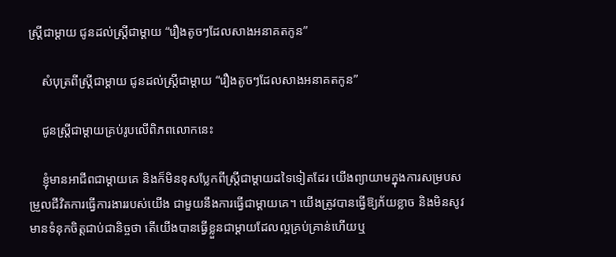ស្រ្តីជាម្ដាយ ជូនដល់ស្រ្តីជាម្ដាយ “រឿងតូចៗដែលសាងអនាគតកូន”

    សំបុត្រពីស្រ្តីជាម្ដាយ ជូនដល់ស្រ្តីជាម្ដាយ “រឿងតូចៗដែលសាងអនាគតកូន”

    ជូនស្រ្តីជាម្ដាយគ្រប់រូបលើពិភពលោកនេះ

    ខ្ញុំមានអាជីពជាម្ដាយគេ និងក៏មិនខុសប្លែកពីស្រ្តីជាម្ដាយដទៃទៀតដែរ យើងព្យាយាមក្នុងការសម្របសម្រួលជីវិតការធ្វើការងាររបស់យើង ជាមួយនឹងការធ្វើជាម្ដាយគេ។ យើងត្រូវបានធ្វើឱ្យភ័យខ្លាច និងមិនសូវមានទំនុកចិត្តជាប់ជានិច្ចថា តើយើងបានធ្វើខ្លួនជាម្ដាយដែលល្អគ្រប់គ្រាន់ហើយឬ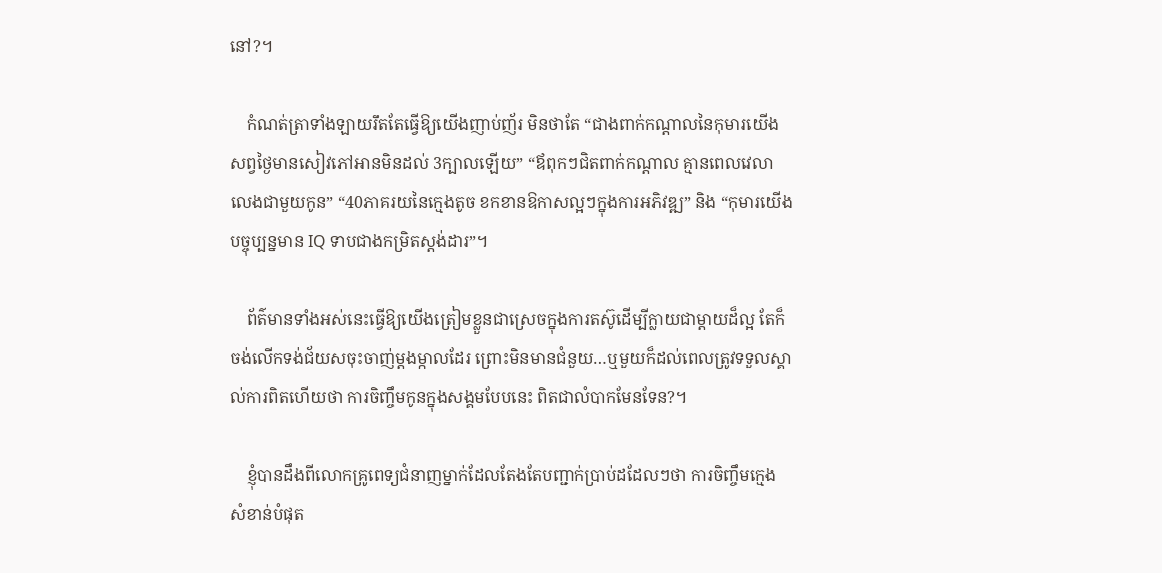នៅ?។

    កំណត់ត្រាទាំងឡាយរឹតតែធ្វើឱ្យយើងញាប់ញ័រ មិនថាតែ “ជាងពាក់កណ្ដាលនៃកុមារយើង សព្វថ្ងៃមានសៀវភៅអានមិនដល់ 3ក្បាលឡើយ” “ឪពុកៗជិតពាក់កណ្ដាល គ្មានពេលវេលាលេងជាមួយកូន” “40ភាគរយនៃក្មេងតូច ខកខានឱកាសល្អៗក្នុងការអភិវឌ្ឍ” និង “កុមារយើងបច្ចុប្បន្នមាន IQ ទាបជាងកម្រិតស្តង់ដារ”។

    ព័ត៌មានទាំងអស់នេះធ្វើឱ្យយើងត្រៀមខ្លួនជាស្រេចក្នុងការតស៊ូដើម្បីក្លាយជាម្ដាយដ៏ល្អ តែក៏ចង់លើកទង់ជ័យសចុះចាញ់ម្ដងម្កាលដែរ ព្រោះមិនមានជំនួយ…ឬមួយក៏ដល់ពេលត្រូវទទួលស្គាល់ការពិតហើយថា ការចិញ្ចឹមកូនក្នុងសង្គមបែបនេះ ពិតជាលំបាកមែនទែន?។

    ខ្ញុំបានដឹងពីលោកគ្រូពេទ្យជំនាញម្នាក់ដែលតែងតែបញ្ជាក់ប្រាប់ដដែលៗថា ការចិញ្ចឹមក្មេង សំខាន់បំផុត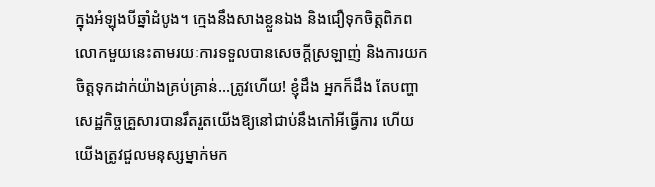ក្នុងអំឡុងបីឆ្នាំដំបូង។ ក្មេងនឹងសាងខ្លួនឯង និងជឿទុកចិត្តពិភពលោកមួយនេះតាមរយៈការទទួលបានសេចក្ដីស្រឡាញ់ និងការយកចិត្តទុកដាក់យ៉ាងគ្រប់គ្រាន់…ត្រូវហើយ! ខ្ញុំដឹង អ្នកក៏ដឹង តែបញ្ហាសេដ្ឋកិច្ចគ្រួសារបានរឹតរួតយើងឱ្យនៅជាប់នឹងកៅអីធ្វើការ ហើយយើងត្រូវជួលមនុស្សម្នាក់មក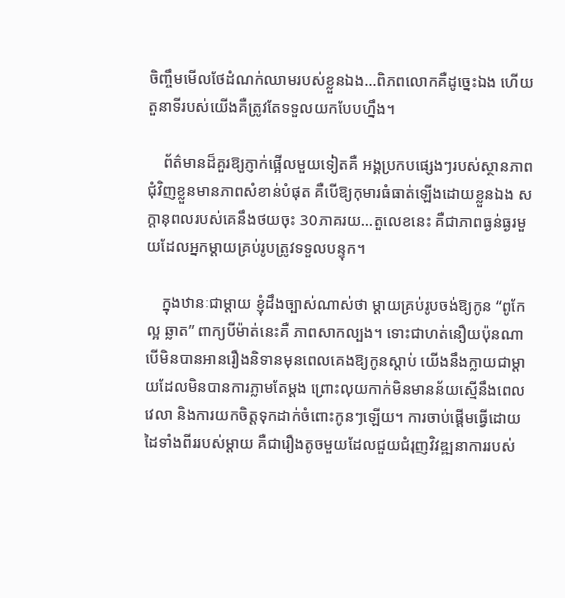ចិញ្ចឹមមើលថែដំណក់ឈាមរបស់ខ្លួនឯង…ពិភពលោកគឺដូច្នេះឯង ហើយតួនាទីរបស់យើងគឺត្រូវតែទទួលយកបែបហ្នឹង។

    ព័ត៌មានដ៏គួរឱ្យភ្ញាក់ផ្អើលមួយទៀតគឺ អង្គប្រកបផ្សេងៗរបស់ស្ថានភាពជុំវិញខ្លួនមានភាពសំខាន់បំផុត គឺបើឱ្យកុមារធំធាត់ឡើងដោយខ្លួនឯង សក្ដានុពលរបស់គេនឹងថយចុះ 30ភាគរយ…តួលេខនេះ គឺជាភាពធ្ងន់ធ្ងរមួយដែលអ្នកម្ដាយគ្រប់រូបត្រូវទទួលបន្ទុក។

    ក្នុងឋានៈជាម្ដាយ ខ្ញុំដឹងច្បាស់ណាស់ថា ម្ដាយគ្រប់រូបចង់ឱ្យកូន “ពូកែ ល្អ ឆ្លាត” ពាក្យបីម៉ាត់នេះគឺ ភាពសាកល្បង។ ទោះជាហត់នឿយប៉ុនណា បើមិនបានអានរឿងនិទានមុនពេលគេងឱ្យកូនស្ដាប់ យើងនឹងក្លាយជាម្ដាយដែលមិនបានការភ្លាមតែម្ដង ព្រោះលុយកាក់មិនមានន័យស្មើនឹងពេលវេលា និងការយកចិត្តទុកដាក់ចំពោះកូនៗឡើយ។ ការចាប់ផ្ដើមធ្វើដោយដៃទាំងពីររបស់ម្ដាយ គឺជារឿងតូចមួយដែលជួយជំរុញវិវឌ្ឍនាការរបស់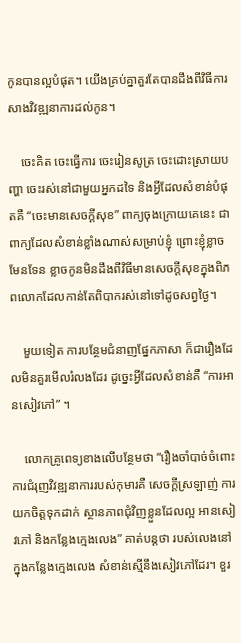កូនបានល្អបំផុត។ យើងគ្រប់គ្នាគួរតែបានដឹងពីវិធីការសាងវិវឌ្ឍនាការដល់កូន។

    ចេះគិត ចេះធ្វើការ ចេះរៀនសូត្រ ចេះដោះស្រាយបញ្ហា ចេះរស់នៅជាមួយអ្នកដទៃ និងអ្វីដែលសំខាន់បំផុតគឺ “ចេះមានសេចក្តីសុខ” ពាក្យចុងក្រោយគេនេះ ជាពាក្យដែលសំខាន់ខ្លាំងណាស់សម្រាប់ខ្ញុំ ព្រោះខ្ញុំខ្លាចមែនទែន ខ្លាចកូនមិនដឹងពីវិធីមានសេចក្ដីសុខក្នុងពិភពលោកដែលកាន់តែពិបាករស់នៅទៅដូចសព្វថ្ងៃ។

    មួយទៀត ការបន្ថែមជំនាញផ្នែកភាសា ក៏ជារឿងដែលមិនគួរមើលរំលងដែរ ដូច្នេះអ្វីដែលសំខាន់គឺ “ការអានសៀវភៅ” ។

    លោកគ្រូពេទ្យខាងលើបន្ថែមថា “រឿងចាំបាច់ចំពោះការជំរុញវិវឌ្ឍនាការរបស់កុមារគឺ សេចក្ដីស្រឡាញ់ ការយកចិត្តទុកដាក់ ស្ថានភាពជុំវិញខ្លួនដែលល្អ អានសៀវភៅ និងកន្លែងក្មេងលេង” គាត់បន្តថា របស់លេងនៅក្នុងកន្លែងក្មេងលេង សំខាន់ស្មើនឹងសៀវភៅដែរ។ ខួរ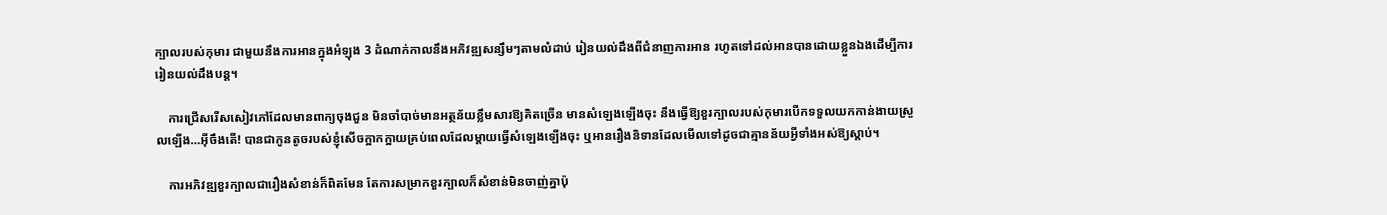ក្បាលរបស់កុមារ ជាមួយនឹងការអានក្នុងអំឡុង 3 ដំណាក់កាលនឹងអភិវឌ្ឍសន្សឹមៗតាមលំដាប់ រៀនយល់ដឹងពីជំនាញការអាន រហូតទៅដល់អានបានដោយខ្លួនឯងដើម្បីការរៀនយល់ដឹងបន្ត។

    ការជ្រើសរើសសៀវភៅដែលមានពាក្យចុងជួន មិនចាំបាច់មានអត្ថន័យខ្លឹមសារឱ្យគិតច្រើន មានសំឡេងឡើងចុះ នឹងធ្វើឱ្យខួរក្បាលរបស់កុមារបើកទទួលយកកាន់ងាយស្រួលឡើង…អ៊ីចឹងតើ! បានជាកូនតូចរបស់ខ្ញុំសើចក្អាកក្អាយគ្រប់ពេលដែលម្ដាយធ្វើសំឡេងឡើងចុះ ឬអានរឿងនិទានដែលមើលទៅដូចជាគ្មានន័យអ្វីទាំងអស់ឱ្យស្ដាប់។

    ការអភិវឌ្ឍខួរក្បាលជារឿងសំខាន់ក៏ពិតមែន តែការសម្រាកខួរក្បាលក៏សំខាន់មិនចាញ់គ្នាប៉ុ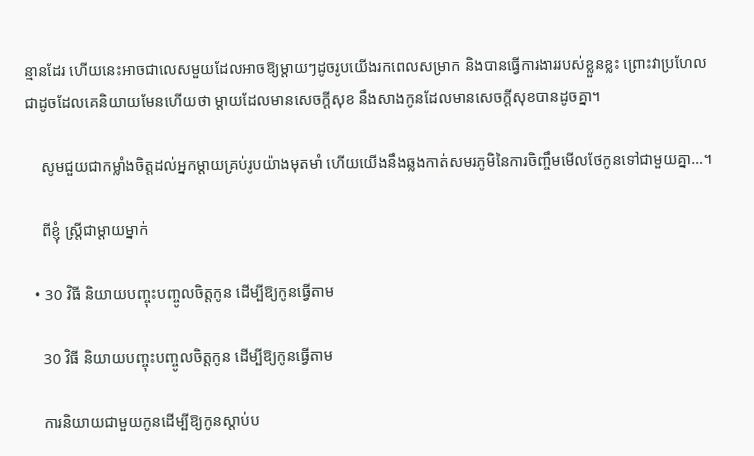ន្មានដែរ ហើយនេះអាចជាលេសមួយដែលអាចឱ្យម្ដាយៗដូចរូបយើងរកពេលសម្រាក និងបានធ្វើការងាររបស់ខ្លួនខ្លះ ព្រោះវាប្រហែលជាដូចដែលគេនិយាយមែនហើយថា ម្ដាយដែលមានសេចក្ដីសុខ នឹងសាងកូនដែលមានសេចក្ដីសុខបានដូចគ្នា។

    សូមជួយជាកម្លាំងចិត្តដល់អ្នកម្ដាយគ្រប់រូបយ៉ាងមុតមាំ ហើយយើងនឹងឆ្លងកាត់សមរភូមិនៃការចិញ្ចឹមមើលថែកូនទៅជាមួយគ្នា…។

    ពីខ្ញុំ ស្រ្តីជាម្ដាយម្នាក់

  • 30 វិធី និយាយបញ្ចុះបញ្ចូលចិត្តកូន ដើម្បីឱ្យកូនធ្វើតាម

    30 វិធី និយាយបញ្ចុះបញ្ចូលចិត្តកូន ដើម្បីឱ្យកូនធ្វើតាម

    ការនិយាយជាមួយកូនដើម្បីឱ្យកូនស្ដាប់ប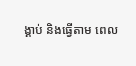ង្គាប់ និងធ្វើតាម ពេល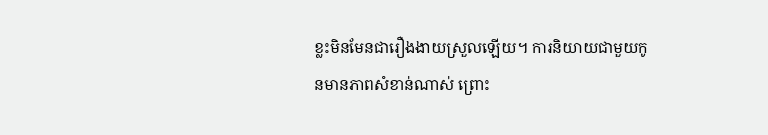ខ្លះមិនមែនជារឿងងាយស្រួលឡើយ។ ការនិយាយជាមួយកូនមានភាពសំខាន់ណាស់ ព្រោះ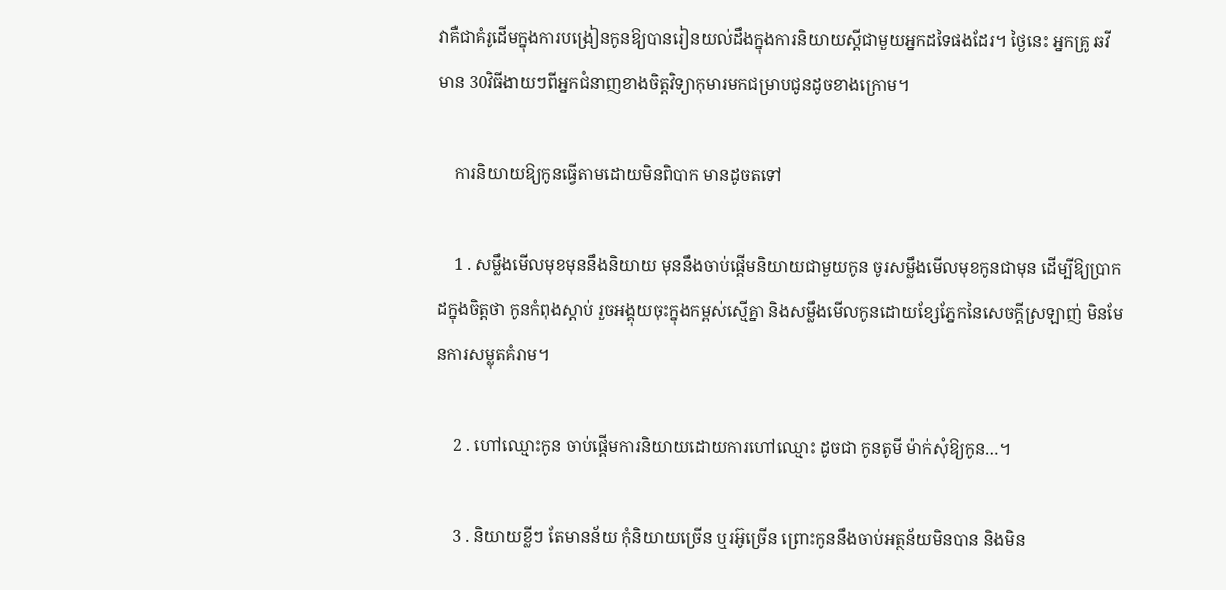វាគឺជាគំរូដើមក្នុងការបង្រៀនកូនឱ្យបានរៀនយល់ដឹងក្នុងការនិយាយស្ដីជាមួយអ្នកដទៃផងដែរ។ ថ្ងៃនេះ អ្នកគ្រូ ឆវី មាន 30វិធីងាយៗពីអ្នកជំនាញខាងចិត្តវិទ្យាកុមារមកជម្រាបជូនដូចខាងក្រោម។

    ការនិយាយឱ្យកូនធ្វើតាមដោយមិនពិបាក មានដូចតទៅ

    1 . សម្លឹងមើលមុខមុននឹងនិយាយ មុននឹងចាប់ផ្ដើមនិយាយជាមួយកូន ចូរសម្លឹងមើលមុខកូនជាមុន ដើម្បីឱ្យប្រាកដក្នុងចិត្តថា កូនកំពុងស្ដាប់ រួចអង្គុយចុះក្នុងកម្ពស់ស្មើគ្នា និងសម្លឹងមើលកូនដោយខ្សែភ្នែកនៃសេចក្ដីស្រឡាញ់ មិនមែនការសម្លុតគំរាម។

    2 . ហៅឈ្មោះកូន ចាប់ផ្ដើមការនិយាយដោយការហៅឈ្មោះ ដូចជា កូនតូមី ម៉ាក់សុំឱ្យកូន…។

    3 . និយាយខ្លីៗ តែមានន័យ កុំនិយាយច្រើន ឬរអ៊ូច្រើន ព្រោះកូននឹងចាប់អត្ថន័យមិនបាន និងមិន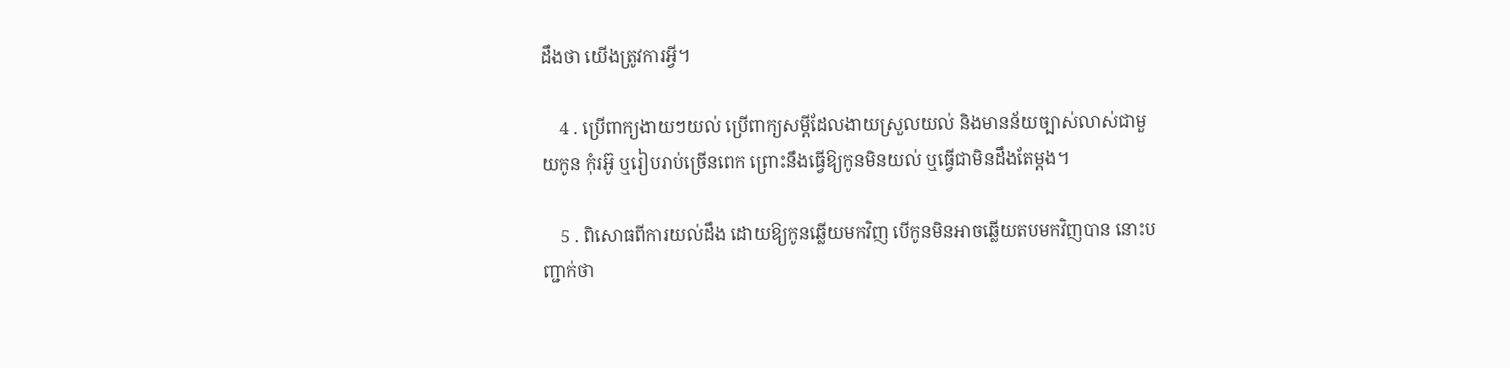ដឹងថា យើងត្រូវការអ្វី។

    4 . ប្រើពាក្យងាយៗយល់ ប្រើពាក្យសម្ដីដែលងាយស្រួលយល់ និងមានន័យច្បាស់លាស់ជាមួយកូន កុំរអ៊ូ ឬរៀបរាប់ច្រើនពេក ព្រោះនឹងធ្វើឱ្យកូនមិនយល់ ឬធ្វើជាមិនដឹងតែម្ដង។

    5 . ពិសោធពីការយល់ដឹង ដោយឱ្យកូនឆ្លើយមកវិញ បើកូនមិនអាចឆ្លើយតបមកវិញបាន នោះបញ្ជាក់ថា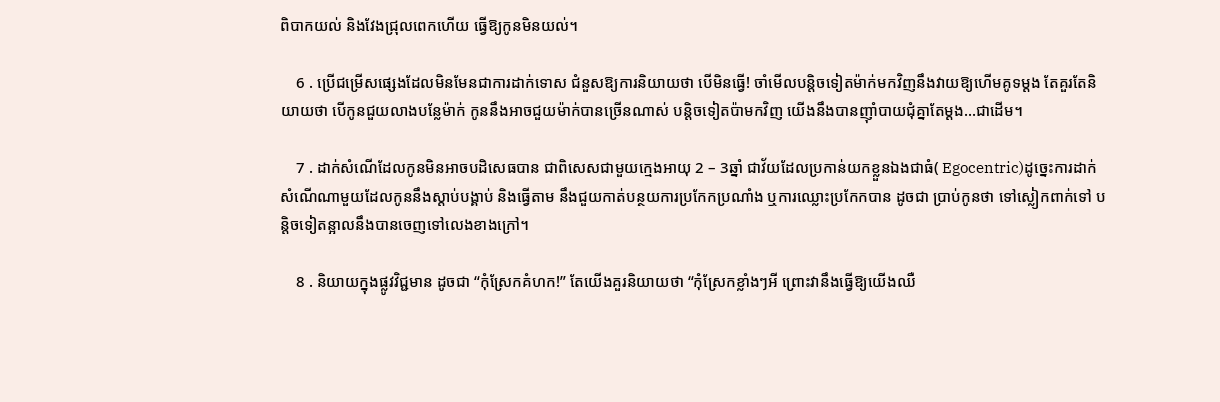ពិបាកយល់ និងវែងជ្រុលពេកហើយ ធ្វើឱ្យកូនមិនយល់។

    6 . ប្រើជម្រើសផ្សេងដែលមិនមែនជាការដាក់ទោស ជំនួសឱ្យការនិយាយថា បើមិនធ្វើ! ចាំមើលបន្តិចទៀតម៉ាក់មកវិញនឹងវាយឱ្យហើមគូទម្ដង តែគួរតែនិយាយថា បើកូនជួយលាងបន្លែម៉ាក់ កូននឹងអាចជួយម៉ាក់បានច្រើនណាស់ បន្តិចទៀតប៉ាមកវិញ យើងនឹងបានញ៉ាំបាយជុំគ្នាតែម្ដង…ជាដើម។

    7 . ដាក់សំណើដែលកូនមិនអាចបដិសេធបាន ជាពិសេសជាមួយក្មេងអាយុ 2 – 3ឆ្នាំ ជាវ័យដែលប្រកាន់យកខ្លួនឯងជាធំ( Egocentric)ដូច្នេះការដាក់សំណើណាមួយដែលកូននឹងស្ដាប់បង្គាប់ និងធ្វើតាម នឹងជួយកាត់បន្ថយការប្រកែកប្រណាំង ឬការឈ្លោះប្រកែកបាន ដូចជា ប្រាប់កូនថា ទៅស្លៀកពាក់ទៅ បន្តិចទៀតន្អាលនឹងបានចេញទៅលេងខាងក្រៅ។

    8 . និយាយក្នុងផ្លូវវិជ្ជមាន ដូចជា “កុំស្រែកគំហក!” តែយើងគួរនិយាយថា “កុំស្រែកខ្លាំងៗអី ព្រោះវានឹងធ្វើឱ្យយើងឈឺ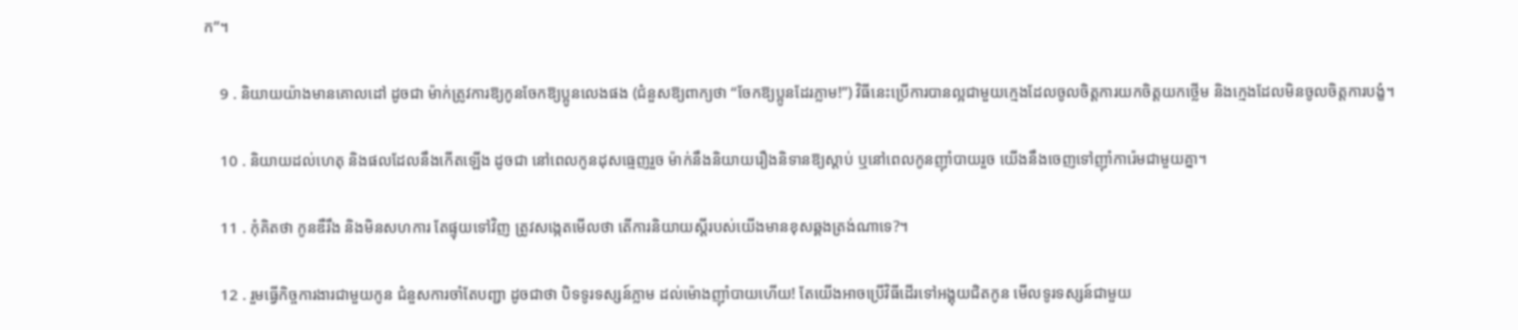ក”។

    9 . និយាយយ៉ាងមានគោលដៅ ដូចជា ម៉ាក់ត្រូវការឱ្យកូនចែកឱ្យប្អូនលេងផង (ជំនួសឱ្យពាក្យថា “ចែកឱ្យប្អូនដែរភ្លាម!”) វិធីនេះប្រើការបានល្អជាមួយក្មេងដែលចូលចិត្តការយកចិត្តយកថ្លើម និងក្មេងដែលមិនចូលចិត្តការបង្ខំ។

    10 . និយាយដល់ហេតុ និងផលដែលនឹងកើតឡើង ដូចជា នៅពេលកូនដុសធ្មេញរួច ម៉ាក់នឹងនិយាយរឿងនិទានឱ្យស្ដាប់ ឬនៅពេលកូនញ៉ាំបាយរួច យើងនឹងចេញទៅញ៉ាំការ៉េមជាមួយគ្នា។

    11 . កុំគិតថា កូនឌឺរឹង និងមិនសហការ តែផ្ទុយទៅវិញ ត្រូវសង្កេតមើលថា តើការនិយាយស្ដីរបស់យើងមានខុសឆ្គងត្រង់ណាទេ?។

    12 . រួមធ្វើកិច្ចការងារជាមួយកូន ជំនួសការចាំតែបញ្ជា ដូចជាថា បិទទូរទស្សន៍ភ្លាម ដល់ម៉ោងញ៉ាំបាយហើយ! តែយើងអាចប្រើវិធីដើរទៅអង្គុយជិតកូន មើលទូរទស្សន៍ជាមួយ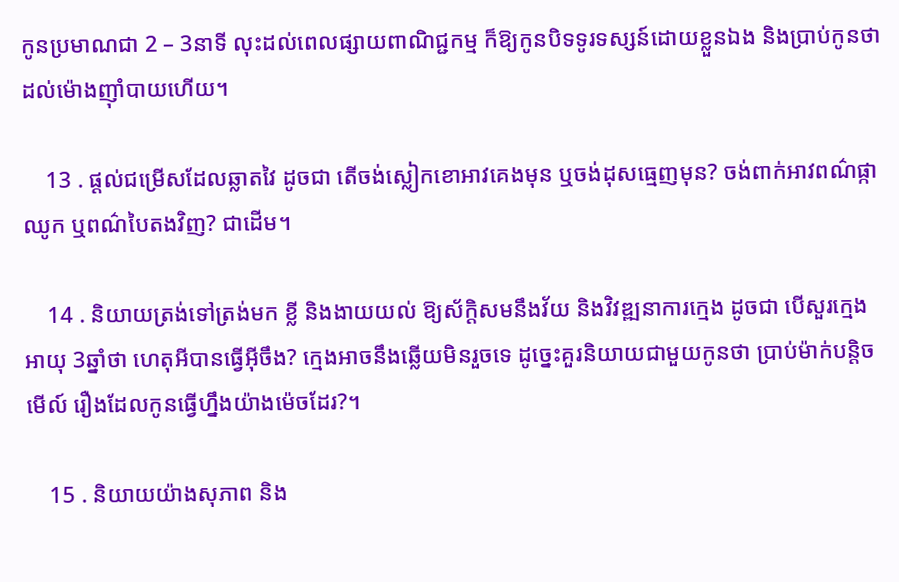កូនប្រមាណជា 2 – 3នាទី លុះដល់ពេលផ្សាយពាណិជ្ជកម្ម ក៏ឱ្យកូនបិទទូរទស្សន៍ដោយខ្លួនឯង និងប្រាប់កូនថា ដល់ម៉ោងញ៉ាំបាយហើយ។

    13 . ផ្ដល់ជម្រើសដែលឆ្លាតវៃ ដូចជា តើចង់ស្លៀកខោអាវគេងមុន ឬចង់ដុសធ្មេញមុន? ចង់ពាក់អាវពណ៌ផ្កាឈូក ឬពណ៌បៃតងវិញ? ជាដើម។

    14 . និយាយត្រង់ទៅត្រង់មក ខ្លី និងងាយយល់ ឱ្យស័ក្តិសមនឹងវ័យ និងវិវឌ្ឍនាការក្មេង ដូចជា បើសួរក្មេងអាយុ 3ឆ្នាំថា ហេតុអីបានធ្វើអ៊ីចឹង? ក្មេងអាចនឹងឆ្លើយមិនរួចទេ ដូច្នេះគួរនិយាយជាមួយកូនថា ប្រាប់ម៉ាក់បន្តិចមើល៍ រឿងដែលកូនធ្វើហ្នឹងយ៉ាងម៉េចដែរ?។

    15 . និយាយយ៉ាងសុភាព និង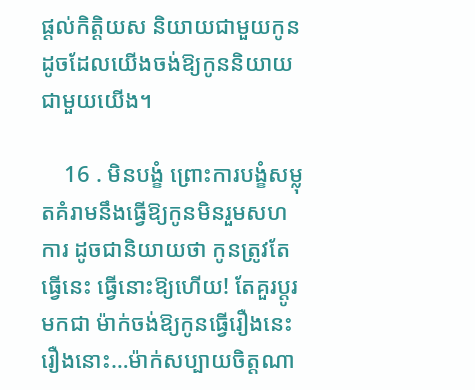ផ្ដល់កិត្តិយស និយាយជាមួយកូនដូចដែលយើងចង់ឱ្យកូននិយាយជាមួយយើង។

    16 . មិនបង្ខំ ព្រោះការបង្ខំសម្លុតគំរាមនឹងធ្វើឱ្យកូនមិនរួមសហការ ដូចជានិយាយថា កូនត្រូវតែធ្វើនេះ ធ្វើនោះឱ្យហើយ! តែគួរប្ដូរមកជា ម៉ាក់ចង់ឱ្យកូនធ្វើរឿងនេះ រឿងនោះ…ម៉ាក់សប្បាយចិត្តណា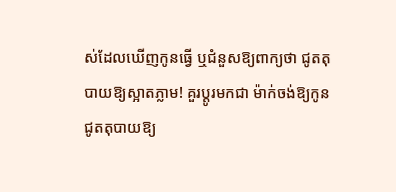ស់ដែលឃើញកូនធ្វើ ឬជំនួសឱ្យពាក្យថា ជូតតុបាយឱ្យស្អាតភ្លាម! គួរប្ដូរមកជា ម៉ាក់ចង់ឱ្យកូនជូតតុបាយឱ្យ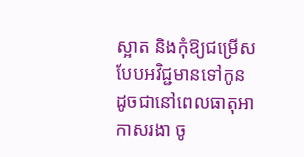ស្អាត និងកុំឱ្យជម្រើសបែបអវិជ្ជមានទៅកូន ដូចជានៅពេលធាតុអាកាសរងា ចូ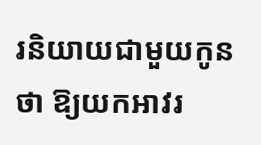រនិយាយជាមួយកូនថា ឱ្យយកអាវរ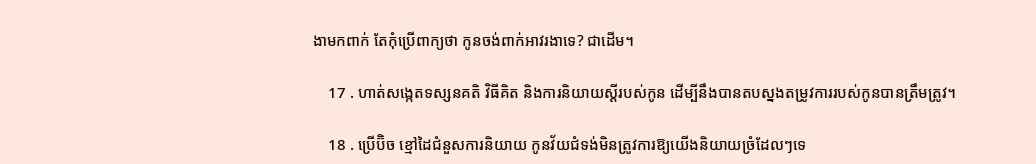ងាមកពាក់ តែកុំប្រើពាក្យថា កូនចង់ពាក់អាវរងាទេ? ជាដើម។

    17 . ហាត់សង្កេតទស្សនគតិ វិធីគិត និងការនិយាយស្ដីរបស់កូន ដើម្បីនឹងបានតបស្នងតម្រូវការរបស់កូនបានត្រឹមត្រូវ។

    18 . ប្រើប៊ិច ខ្មៅដៃជំនួសការនិយាយ កូនវ័យជំទង់មិនត្រូវការឱ្យយើងនិយាយច្រំដែលៗទេ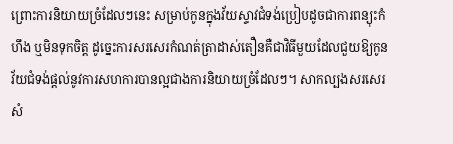ព្រោះការនិយាយច្រំដែលៗនេះ សម្រាប់កូនក្នុងវ័យស្ទាវជំទង់ប្រៀបដូចជាការពន្យុះកំហឹង ឬមិនទុកចិត្ត ដូច្នេះការសរសេរកំណត់ត្រាដាស់តឿនគឺជាវិធីមួយដែលជួយឱ្យកូនវ័យជំទង់ផ្ដល់នូវការសហការបានល្អជាងការនិយាយច្រំដែលៗ។ សាកល្បងសរសេរសំ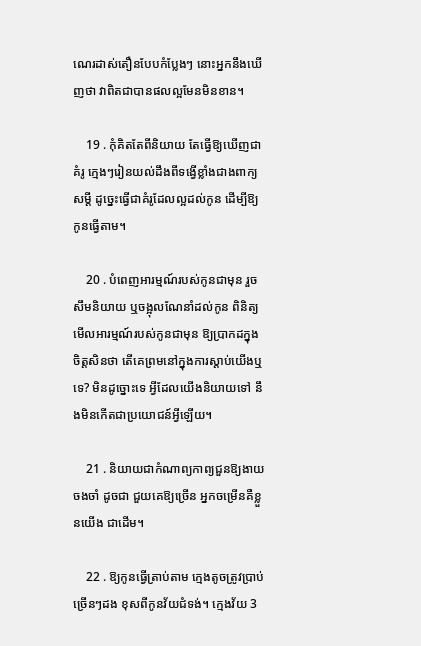ណេរដាស់តឿនបែបកំប្លែងៗ នោះអ្នកនឹងឃើញថា វាពិតជាបានផលល្អមែនមិនខាន។

    19 . កុំគិតតែពីនិយាយ តែធ្វើឱ្យឃើញជាគំរូ ក្មេងៗរៀនយល់ដឹងពីទង្វើខ្លាំងជាងពាក្យសម្ដី ដូច្នេះធ្វើជាគំរូដែលល្អដល់កូន ដើម្បីឱ្យកូនធ្វើតាម។

    20 . បំពេញអារម្មណ៍របស់កូនជាមុន រួចសឹមនិយាយ ឬចង្អុលណែនាំដល់កូន ពិនិត្យមើលអារម្មណ៍របស់កូនជាមុន ឱ្យប្រាកដក្នុងចិត្តសិនថា តើគេព្រមនៅក្នុងការស្ដាប់យើងឬទេ? មិនដូច្នោះទេ អ្វីដែលយើងនិយាយទៅ នឹងមិនកើតជាប្រយោជន៍អ្វីឡើយ។

    21 . និយាយជាកំណាព្យកាព្យជួនឱ្យងាយចងចាំ ដូចជា ជួយគេឱ្យច្រើន អ្នកចម្រើនគឺខ្លួនយើង ជាដើម។

    22 . ឱ្យកូនធ្វើត្រាប់តាម ក្មេងតូចត្រូវប្រាប់ច្រើនៗដង ខុសពីកូនវ័យជំទង់។ ក្មេងវ័យ 3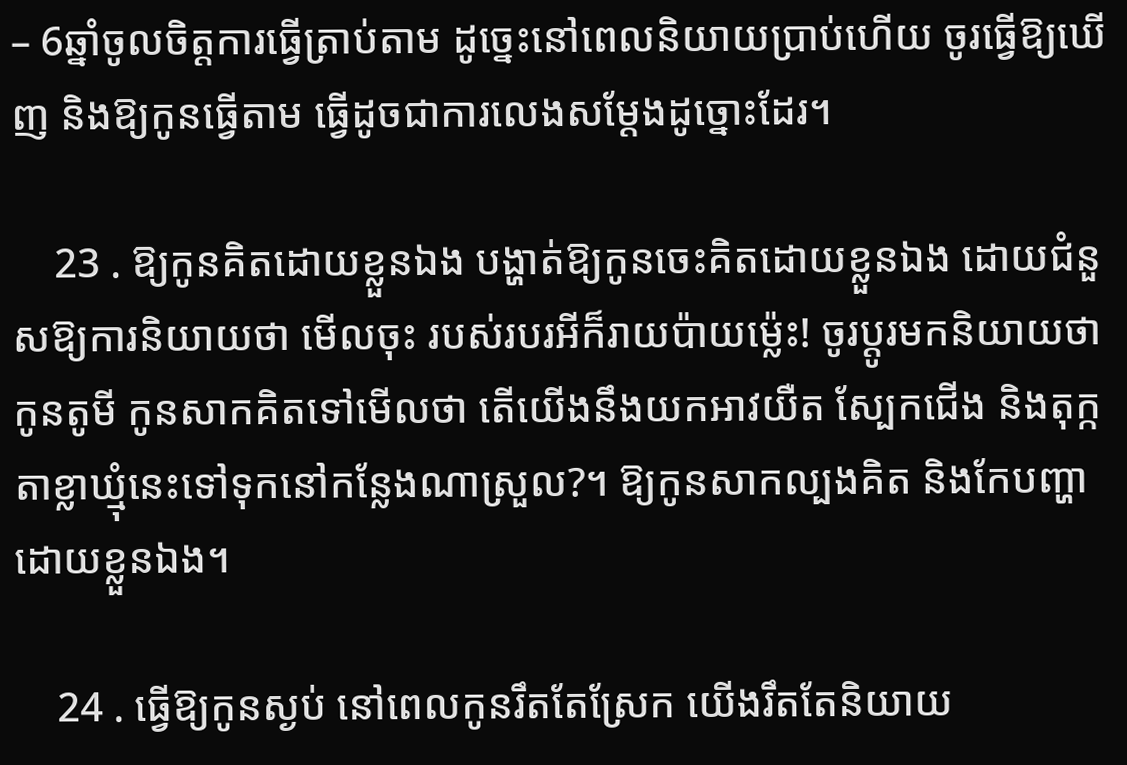– 6ឆ្នាំចូលចិត្តការធ្វើត្រាប់តាម ដូច្នេះនៅពេលនិយាយប្រាប់ហើយ ចូរធ្វើឱ្យឃើញ និងឱ្យកូនធ្វើតាម ធ្វើដូចជាការលេងសម្ដែងដូច្នោះដែរ។

    23 . ឱ្យកូនគិតដោយខ្លួនឯង បង្ហាត់ឱ្យកូនចេះគិតដោយខ្លួនឯង ដោយជំនួសឱ្យការនិយាយថា មើលចុះ របស់របរអីក៏រាយប៉ាយម្ល៉េះ! ចូរប្ដូរមកនិយាយថា កូនតូមី កូនសាកគិតទៅមើលថា តើយើងនឹងយកអាវយឺត ស្បែកជើង និងតុក្កតាខ្លាឃ្មុំនេះទៅទុកនៅកន្លែងណាស្រួល?។ ឱ្យកូនសាកល្បងគិត និងកែបញ្ហាដោយខ្លួនឯង។

    24 . ធ្វើឱ្យកូនស្ងប់ នៅពេលកូនរឹតតែស្រែក យើងរឹតតែនិយាយ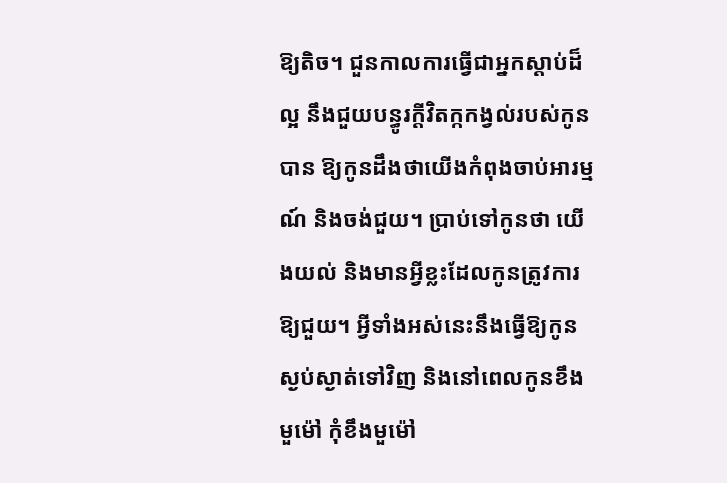ឱ្យតិច។ ជួនកាលការធ្វើជាអ្នកស្ដាប់ដ៏ល្អ នឹងជួយបន្ធូរក្ដីវិតក្កកង្វល់របស់កូនបាន ឱ្យកូនដឹងថាយើងកំពុងចាប់អារម្មណ៍ និងចង់ជួយ។ ប្រាប់ទៅកូនថា យើងយល់ និងមានអ្វីខ្លះដែលកូនត្រូវការឱ្យជួយ។ អ្វីទាំងអស់នេះនឹងធ្វើឱ្យកូនស្ងប់ស្ងាត់ទៅវិញ និងនៅពេលកូនខឹងមួម៉ៅ កុំខឹងមួម៉ៅ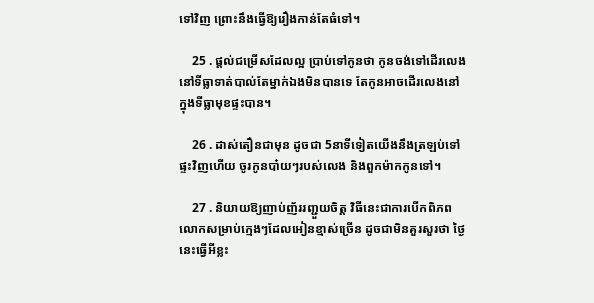ទៅវិញ ព្រោះនឹងធ្វើឱ្យរឿងកាន់តែធំទៅ។

    25 . ផ្ដល់ជម្រើសដែលល្អ ប្រាប់ទៅកូនថា កូនចង់ទៅដើរលេងនៅទីធ្លាទាត់បាល់តែម្នាក់ឯងមិនបានទេ តែកូនអាចដើរលេងនៅក្នុងទីធ្លាមុខផ្ទះបាន។

    26 . ដាស់តឿនជាមុន ដូចជា 5នាទីទៀតយើងនឹងត្រឡប់ទៅផ្ទះវិញហើយ ចូរកូនបា៎យៗរបស់លេង និងពួកម៉ាកកូនទៅ។

    27 . និយាយឱ្យញាប់ញ័ររញ្ជួយចិត្ត វិធីនេះជាការបើកពិភពលោកសម្រាប់ក្មេងៗដែលអៀនខ្មាស់ច្រើន ដូចជាមិនគួរសួរថា ថ្ងៃនេះធ្វើអីខ្លះ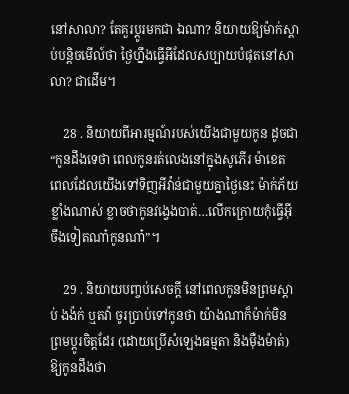នៅសាលា? តែគួរប្ដូរមកជា ឯណា? និយាយឱ្យម៉ាក់ស្ដាប់បន្តិចមើល៍ថា ថ្ងៃហ្នឹងធ្វើអីដែលសប្បាយបំផុតនៅសាលា? ជាដើម។

    28 . និយាយពីអារម្មណ៍របស់យើងជាមួយកូន ដូចជា “កូនដឹងទេថា ពេលកូនរត់លេងនៅក្នុងសូភើរ ម៉ាខេត ពេលដែលយើងទៅទិញអីវ៉ាន់ជាមួយគ្នាថ្ងៃនេះ ម៉ាក់ភ័យខ្លាំងណាស់ ខ្លាចថាកូនវង្វេងបាត់…លើកក្រោយកុំធ្វើអ៊ីចឹងទៀតណា៎កូនណា៎”។

    29 . និយាយបញ្ចប់សេចក្ដី នៅពេលកូនមិនព្រមស្ដាប់ ងង៉ក់ ឬតវ៉ា ចូរប្រាប់ទៅកូនថា យ៉ាងណាក៏ម៉ាក់មិនព្រមប្ដូរចិត្តដែរ (ដោយប្រើសំឡេងធម្មតា និងម៉ឺងម៉ាត់) ឱ្យកូនដឹងថា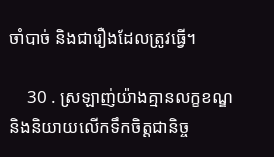ចាំបាច់ និងជារឿងដែលត្រូវធ្វើ។

    30 . ស្រឡាញ់យ៉ាងគ្មានលក្ខខណ្ឌ និងនិយាយលើកទឹកចិត្តជានិច្ច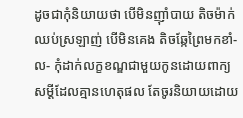ដូចជាកុំនិយាយថា បើមិនញ៉ាំបាយ តិចម៉ាក់ឈប់ស្រឡាញ់ បើមិនគេង តិចឆ្កែព្រៃមកខាំ-ល- កុំដាក់លក្ខខណ្ឌជាមួយកូនដោយពាក្យសម្ដីដែលគ្មានហេតុផល តែចូរនិយាយដោយ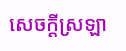សេចក្ដីស្រឡា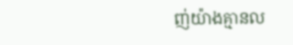ញ់យ៉ាងគ្មានល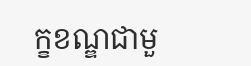ក្ខខណ្ឌជាមួ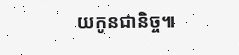យកូនជានិច្ច៕